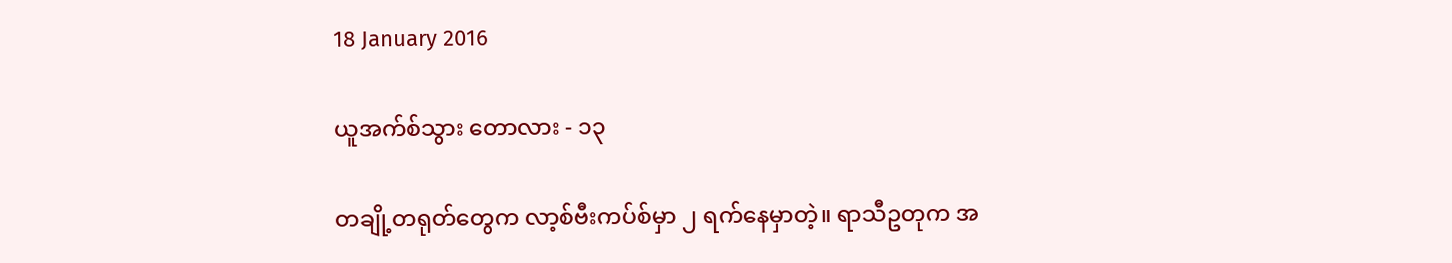18 January 2016

ယူအက်စ်သွား တောလား - ၁၃

တချို့တရုတ်တွေက လာ့စ်ဗီးကပ်စ်မှာ ၂ ရက်နေမှာတဲ့။ ရာသီဥတုက အ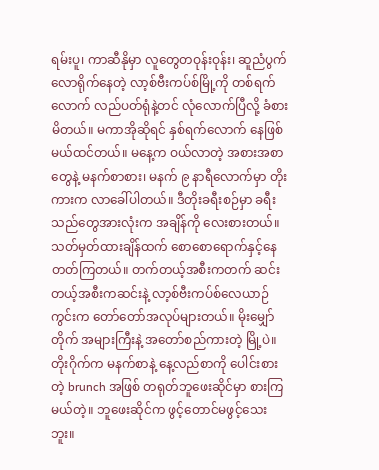ရမ်းပူ၊ ကာဆီနိုမှာ လူတွေတဝုန်းဝုန်း၊ ဆူညံပွက်လောရိုက်နေတဲ့ လာ့စ်ဗီးကပ်စ်မြို့ကို တစ်ရက်လောက် လည်ပတ်ရုံနဲ့တင် လုံလောက်ပြီလို့ ခံစားမိတယ်။ မကာအိုဆိုရင် နှစ်ရက်လောက် နေဖြစ်မယ်ထင်တယ်။ မနေ့က ဝယ်လာတဲ့ အစားအစာတွေနဲ့ မနက်စာစား၊ မနက် ၉ နာရီလောက်မှာ တိုးကားက လာခေါ်ပါတယ်။ ဒီတိုးခရီးစဉ်မှာ ခရီးသည်တွေအားလုံးက အချိန်ကို လေးစားတယ်။ သတ်မှတ်ထားချိန်ထက် စောစောရောက်နှင့်နေတတ်ကြတယ်။ တက်တယ့်အစီးကတက် ဆင်းတယ့်အစီးကဆင်းနဲ့ လာ့စ်ဗီးကပ်စ်လေယာဉ်ကွင်းက တော်တော်အလုပ်များတယ်။ မိုးမျှော်တိုက် အများကြီးနဲ့ အတော်စည်ကားတဲ့ မြို့ပဲ။ တိုးဂိုက်က မနက်စာနဲ့ နေ့လည်စာကို ပေါင်းစားတဲ့ brunch အဖြစ် တရုတ်ဘူဖေးဆိုင်မှာ စားကြမယ်တဲ့။ ဘူဖေးဆိုင်က ဖွင့်တောင်မဖွင့်သေးဘူး။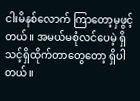ငါးမိနစ်လောက် ကြာတော့မှဖွင့်တယ်။ အမယ်မစုံလင်ပေမဲ့ ရှိသင့်ရှိထိုက်တာတွေတော့ ရှိပါတယ်။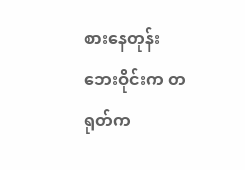စားနေတုန်း ဘေးဝိုင်းက တရုတ်က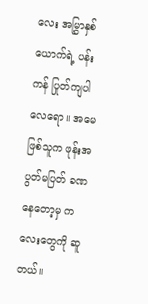လေး အမြွှာနှစ်ယောက်ရဲ့ ပန်းကန် ပြုတ်ကျပါလေရော။ အမေဖြစ်သူက ဖုန်းအပွတ်မပြတ် ခဏနေတော့မှ ကလေးတွေကို ဆူတယ်။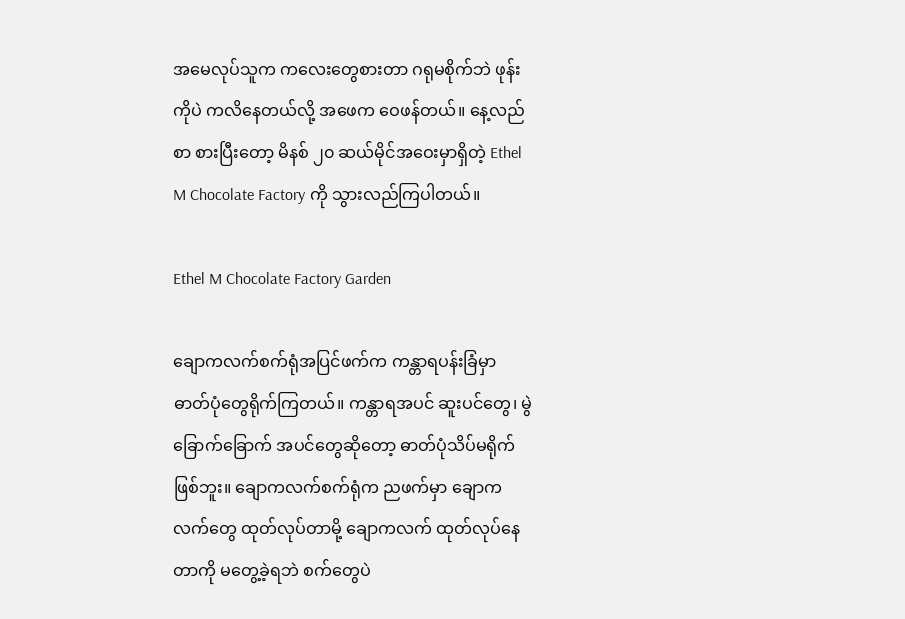အမေလုပ်သူက ကလေးတွေစားတာ ဂရုမစိုက်ဘဲ ဖုန်းကိုပဲ ကလိနေတယ်လို့ အဖေက ဝေဖန်တယ်။ နေ့လည်စာ စားပြီးတော့ မိနစ် ၂၀ ဆယ်မိုင်အဝေးမှာရှိတဲ့ Ethel M Chocolate Factory ကို သွားလည်ကြပါတယ်။

Ethel M Chocolate Factory Garden

ချောကလက်စက်ရုံအပြင်ဖက်က ကန္တာရပန်းခြံမှာ ဓာတ်ပုံတွေရိုက်ကြတယ်။ ကန္တာရအပင် ဆူးပင်တွေ၊ မွဲခြောက်ခြောက် အပင်တွေဆိုတော့ ဓာတ်ပုံသိပ်မရိုက်ဖြစ်ဘူး။ ချောကလက်စက်ရုံက ညဖက်မှာ ချောကလက်တွေ ထုတ်လုပ်တာမို့ ချောကလက် ထုတ်လုပ်နေတာကို မတွေ့ခဲ့ရဘဲ စက်တွေပဲ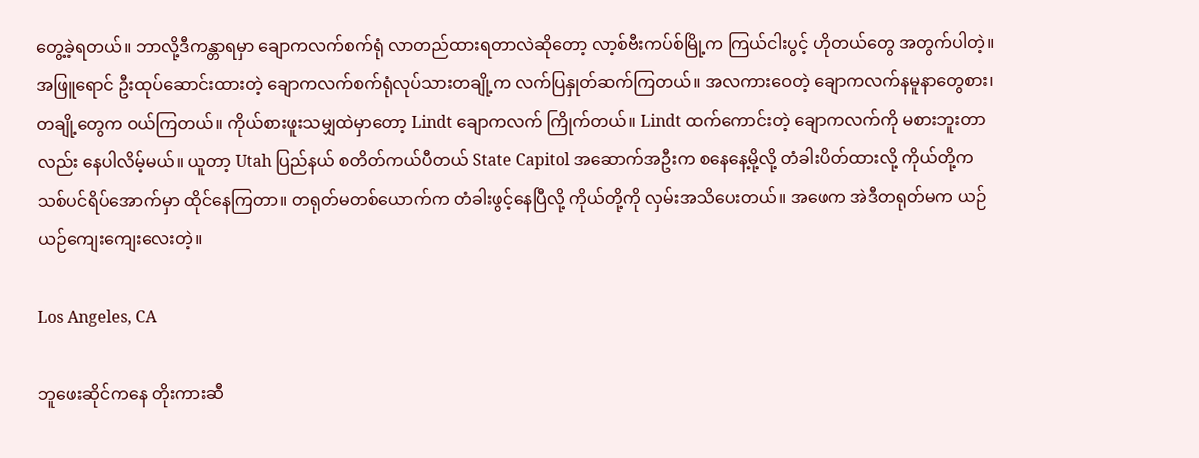တွေ့ခဲ့ရတယ်။ ဘာလို့ဒီကန္တာရမှာ ချောကလက်စက်ရုံ လာတည်ထားရတာလဲဆိုတော့ လာ့စ်ဗီးကပ်စ်မြို့က ကြယ်ငါးပွင့် ဟိုတယ်တွေ အတွက်ပါတဲ့။ အဖြူရောင် ဦးထုပ်ဆောင်းထားတဲ့ ချောကလက်စက်ရုံလုပ်သားတချို့က လက်ပြနှုတ်ဆက်ကြတယ်။ အလကားဝေတဲ့ ချောကလက်နမူနာတွေစား၊ တချို့တွေက ဝယ်ကြတယ်။ ကိုယ်စားဖူးသမျှထဲမှာတော့ Lindt ချောကလက် ကြိုက်တယ်။ Lindt ထက်ကောင်းတဲ့ ချောကလက်ကို မစားဘူးတာလည်း နေပါလိမ့်မယ်။ ယူတာ့ Utah ပြည်နယ် စတိတ်ကယ်ပီတယ် State Capitol အဆောက်အဦးက စနေနေ့မို့လို့ တံခါးပိတ်ထားလို့ ကိုယ်တို့က သစ်ပင်ရိပ်အောက်မှာ ထိုင်နေကြတာ။ တရုတ်မတစ်ယောက်က တံခါးဖွင့်နေပြီလို့ ကိုယ်တို့ကို လှမ်းအသိပေးတယ်။ အဖေက အဲဒီတရုတ်မက ယဉ်ယဉ်ကျေးကျေးလေးတဲ့။

Los Angeles, CA

ဘူဖေးဆိုင်ကနေ တိုးကားဆီ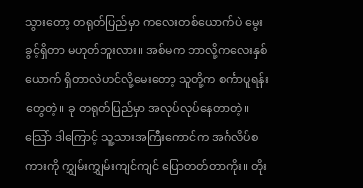သွားတော့ တရုတ်ပြည်မှာ ကလေးတစ်ယောက်ပဲ မွေးခွင့်ရှိတာ မဟုတ်ဘူးလား။ အစ်မက ဘာလို့ကလေးနှစ်ယောက် ရှိတာလဲဟင်လို့မေးတော့ သူတို့က စင်္ကာပူရန်းတွေတဲ့။ ခု တရုတ်ပြည်မှာ အလုပ်လုပ်နေတာတဲ့။ သြော် ဒါကြောင့် သူ့သားအကြီးကောင်က အင်္ဂလိပ်စကားကို ကျွှမ်းကျွှမ်းကျင်ကျင် ပြောတတ်တာကိုး။ တိုး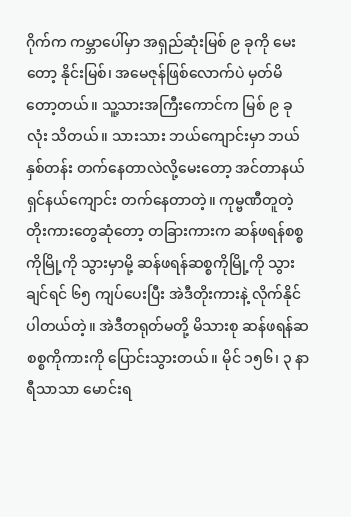ဂိုက်က ကမ္ဘာပေါ်မှာ အရှည်ဆုံးမြစ် ၉ ခုကို မေးတော့ နိုင်းမြစ်၊ အမေဇုန်ဖြစ်လောက်ပဲ မှတ်မိတော့တယ်။ သူ့သားအကြီးကောင်က မြစ် ၉ ခုလုံး သိတယ်။ သားသား ဘယ်ကျောင်းမှာ ဘယ်နှစ်တန်း တက်နေတာလဲလို့မေးတော့ အင်တာနယ်ရှင်နယ်ကျောင်း တက်နေတာတဲ့။ ကုမ္ဗဏီတူတဲ့ တိုးကားတွေဆုံတော့ တခြားကားက ဆန်ဖရန်စစ္စကိုမြို့ကို သွားမှာမို့ ဆန်ဖရန်ဆစ္စကိုမြို့ကို သွားချင်ရင် ၆၅ ကျပ်ပေးပြီး အဲဒီတိုးကားနဲ့ လိုက်နိုင်ပါတယ်တဲ့။ အဲဒီတရုတ်မတို့ မိသားစု ဆန်ဖရန်ဆစစ္စကိုကားကို ပြောင်းသွားတယ်။ မိုင် ၁၅၆၊ ၃ နာရီသာသာ မောင်းရ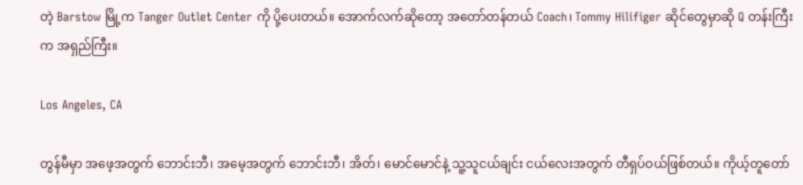တဲ့ Barstow မြို့က Tanger Outlet Center ကို ပို့ပေးတယ်။ အောက်လက်ဆိုတော့ အတော်တန်တယ် Coach၊ Tommy Hilifiger ဆိုင်တွေမှာဆို Q တန်းကြီးက အရှည်ကြီး။

Los Angeles, CA

တွန်မီမှာ အဖေ့အတွက် ဘောင်းဘီ၊ အမေ့အတွက် ဘောင်းဘီ၊ အိတ်၊ မောင်မောင်နဲ့ သူ့သူငယ်ချင်း ငယ်လေးအတွက် တီရှပ်ဝယ်ဖြစ်တယ်။ ကိုယ့်တူတော်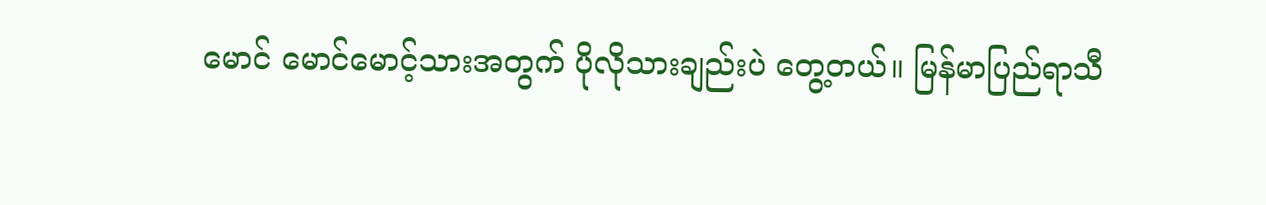မောင် မောင်မောင့်သားအတွက် ပိုလိုသားချည်းပဲ တွေ့တယ်။ မြန်မာပြည်ရာသီ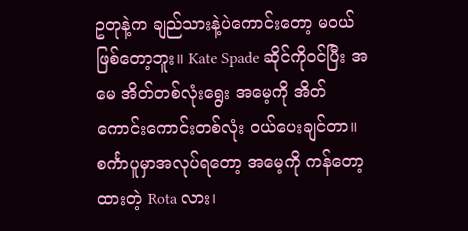ဥတုနဲ့က ချည်သားနဲ့ပဲကောင်းတော့ မဝယ်ဖြစ်တော့ဘူး။ Kate Spade ဆိုင်ကိုဝင်ပြီး အမေ အိတ်တစ်လုံးရွေး အမေ့ကို အိတ်ကောင်းကောင်းတစ်လုံး ဝယ်ပေးချင်တာ။ စင်္ကာပူမှာအလုပ်ရတော့ အမေ့ကို ကန်တော့ထားတဲ့ Rota လား၊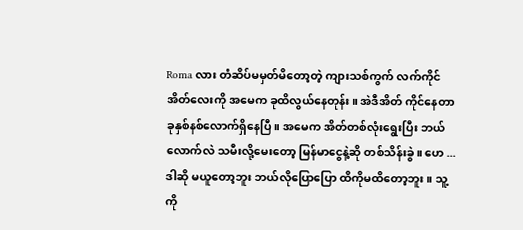Roma လား တံဆိပ်မမှတ်မိတော့တဲ့ ကျားသစ်ကွက် လက်ကိုင်အိတ်လေးကို အမေက ခုထိလွယ်နေတုန်း။ အဲဒီအိတ် ကိုင်နေတာ ခုနှစ်နစ်လောက်ရှိနေပြီ။ အမေက အိတ်တစ်လုံးရွေးပြီး ဘယ်လောက်လဲ သမီးလို့မေးတော့ မြန်မာငွေနဲ့ဆို တစ်သိန်းခွဲ။ ဟေ ... ဒါဆို မယူတော့ဘူး ဘယ်လိုပြောပြော ထိကိုမထိတော့ဘူး။ သူ့ကို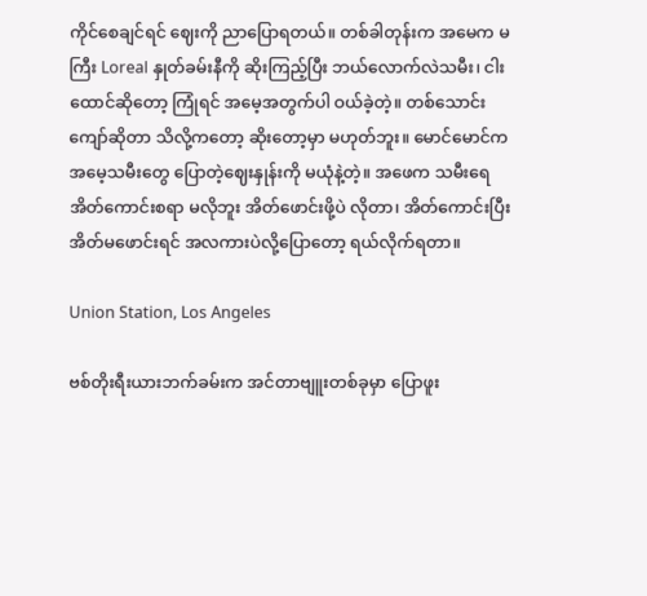ကိုင်စေချင်ရင် ဈေးကို ညာပြောရတယ်။ တစ်ခါတုန်းက အမေက မကြီး Loreal နှုတ်ခမ်းနီကို ဆိုးကြည့်ပြီး ဘယ်လောက်လဲသမီး၊ ငါးထောင်ဆိုတော့ ကြုံရင် အမေ့အတွက်ပါ ဝယ်ခဲ့တဲ့။ တစ်သောင်းကျော်ဆိုတာ သိလို့ကတော့ ဆိုးတော့မှာ မဟုတ်ဘူး။ မောင်မောင်က အမေ့သမီးတွေ ပြောတဲ့ဈေးနှုန်းကို မယုံနဲ့တဲ့။ အဖေက သမီးရေ အိတ်ကောင်းစရာ မလိုဘူး အိတ်ဖောင်းဖို့ပဲ လိုတာ၊ အိတ်ကောင်းပြီး အိတ်မဖောင်းရင် အလကားပဲလို့ပြောတော့ ရယ်လိုက်ရတာ။

Union Station, Los Angeles

ဗစ်တိုးရီးယားဘက်ခမ်းက အင်တာဗျူးတစ်ခုမှာ ပြောဖူး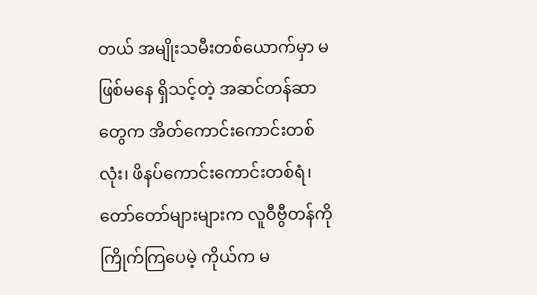တယ် အမျိုးသမီးတစ်ယောက်မှာ မဖြစ်မနေ ရှိသင့်တဲ့ အဆင်တန်ဆာတွေက အိတ်ကောင်းကောင်းတစ်လုံး၊ ဖိနပ်ကောင်းကောင်းတစ်ရံ၊ တော်တော်များများက လူဝီဗွီတန်ကို ကြိုက်ကြပေမဲ့ ကိုယ်က မ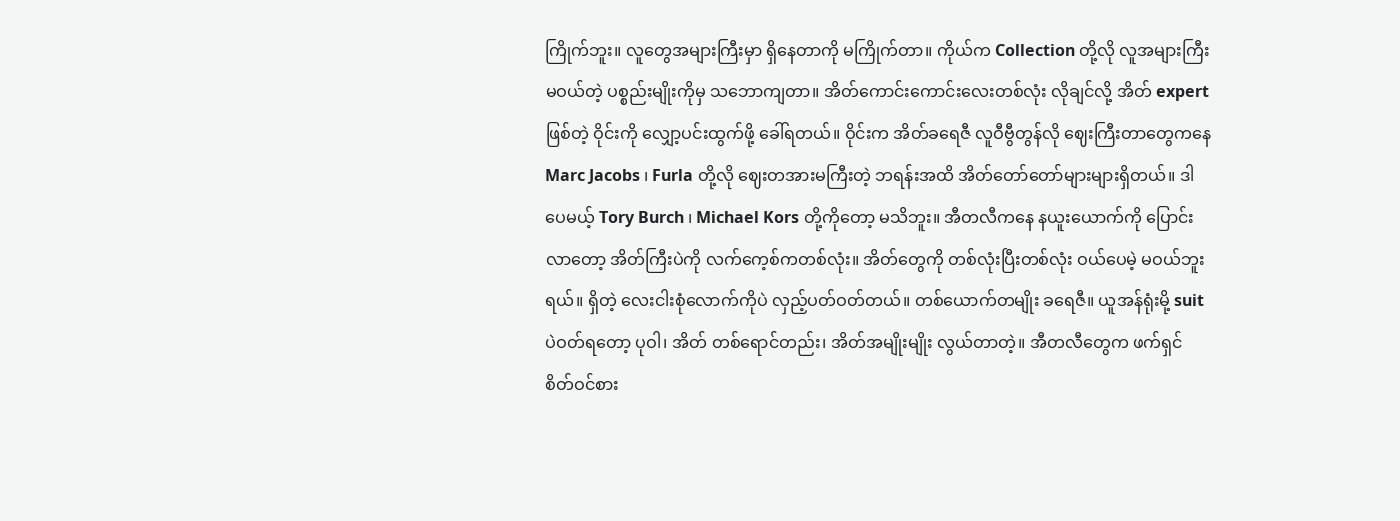ကြိုက်ဘူး။ လူတွေအများကြီးမှာ ရှိနေတာကို မကြိုက်တာ။ ကိုယ်က Collection တို့လို လူအများကြီး မဝယ်တဲ့ ပစ္စည်းမျိုးကိုမှ သဘောကျတာ။ အိတ်ကောင်းကောင်းလေးတစ်လုံး လိုချင်လို့ အိတ် expert ဖြစ်တဲ့ ဝိုင်းကို လျှော့ပင်းထွက်ဖို့ ခေါ်ရတယ်။ ဝိုင်းက အိတ်ခရေဇီ လူဝီဗွီတွန်လို ဈေးကြီးတာတွေကနေ Marc Jacobs ၊ Furla တို့လို ဈေးတအားမကြီးတဲ့ ဘရန်းအထိ အိတ်တော်တော်များများရှိတယ်။ ဒါပေမယ့် Tory Burch ၊ Michael Kors တို့ကိုတော့ မသိဘူး။ အီတလီကနေ နယူးယောက်ကို ပြောင်းလာတော့ အိတ်ကြီးပဲကို လက်ကေ့စ်ကတစ်လုံး။ အိတ်တွေကို တစ်လုံးပြီးတစ်လုံး ဝယ်ပေမဲ့ မဝယ်ဘူးရယ်။ ရှိတဲ့ လေးငါးစုံလောက်ကိုပဲ လှည့်ပတ်ဝတ်တယ်။ တစ်ယောက်တမျိုး ခရေဇီ။ ယူအန်ရုံးမို့ suit ပဲဝတ်ရတော့ ပုဝါ၊ အိတ် တစ်ရောင်တည်း၊ အိတ်အမျိုးမျိုး လွယ်တာတဲ့။ အီတလီတွေက ဖက်ရှင်စိတ်ဝင်စား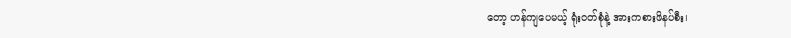တော့ ဟန်ကျပေမယ့် ရုံးဝတ်စုံနဲ့ အားကစားဖိနပ်စီး၊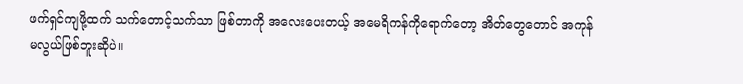ဖက်ရှင်ကျဖို့ထက် သက်တောင့်သက်သာ ဖြစ်တာကို အလေးပေးတယ့် အမေရိကန်ကိုရောက်တော့ အိတ်တွေတောင် အကုန်မလွယ်ဖြစ်ဘူးဆိုပဲ။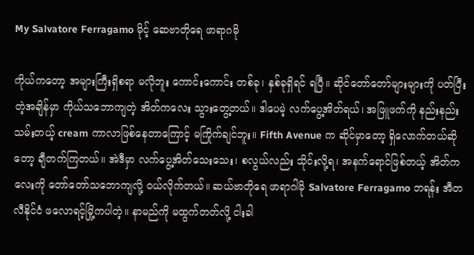My Salvatore Ferragamo မိုင့် ဆေဗာတိုရေ ဖာရာဂမို

ကိုယ်ကတော့ အများကြီးရှိစရာ မလိုဘူး ကောင်းကောင်း တစ်ခု၊ နှစ်ခုရှိရင် ရပြီ။ ဆိုင်တော်တော်များများကို ပတ်ပြီးတဲ့အချိန်မှာ ကိုယ်သဘောကျတဲ့ အိတ်ကလေး သွားတွေ့တယ်။ ဒါပေမဲ့ လက်ပွေ့အိတ်ရယ်၊ အဖြူဖက်ကို နည်းနည်းသမ်းတယ့် cream ကာလာဖြစ်နေတာကြောင့် မကြိုက်ချင်ဘူး။ Fifth Avenue က ဆိုင်မှာတော့ ရှိလောက်တယ်ဆိုတော့ ချီတက်ကြတယ်။ အဲဒီမှာ လက်ပွေ့အိတ်သေးသေး၊ စလွယ်လည်း သိုင်းလို့ရ၊ အနက်ရောင်ဖြစ်တယ့် အိတ်ကလေးကို တော်တော်သဘောကျလို့ ဝယ်လိုက်တယ်။ ဆယ်ဗာတိုရေ ဖာရာဂါမို Salvatore Ferragamo ဘရန်း အီတလီနိုင်ငံ ဖလောရင့်မြို့ကပါတဲ့။ နာမည်ကို မထွက်တတ်လို့ ငါးခါ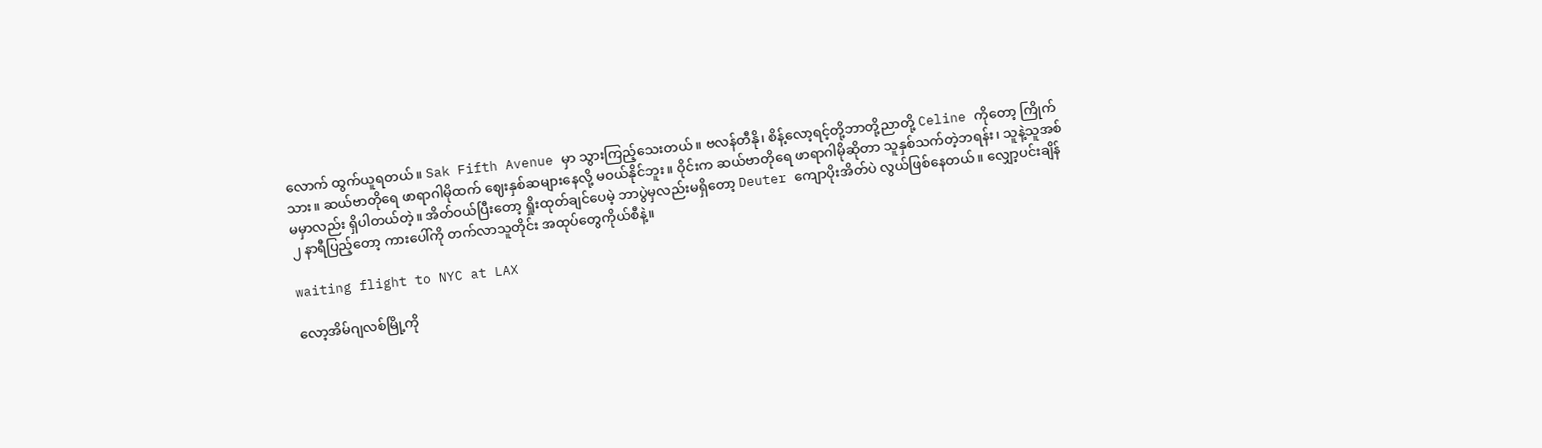လောက် ထွက်ယူရတယ်။ Sak Fifth Avenue မှာ သွားကြည့်သေးတယ်။ ဗလန်တီနို၊ စိန့်လော့ရင့်တို့ဘာတို့ညာတို့ Celine ကိုတော့ ကြိုက်သား။ ဆယ်ဗာတိုရေ ဖာရာဂါမိုထက် ဈေးနှစ်ဆများနေလို့ မဝယ်နိုင်ဘူး။ ဝိုင်းက ဆယ်ဗာတိုရေ ဖာရာဂါမိုဆိုတာ သူနှစ်သက်တဲ့ဘရန်း၊ သူနဲ့သူအစ်မမှာလည်း ရှိပါတယ်တဲ့။ အိတ်ဝယ်ပြီးတော့ ရှိုးထုတ်ချင်ပေမဲ့ ဘာပွဲမှလည်းမရှိတော့ Deuter ကျောပိုးအိတ်ပဲ လွယ်ဖြစ်နေတယ်။ လျှော့ပင်းချိန် ၂ နာရီပြည့်တော့ ကားပေါ်ကို တက်လာသူတိုင်း အထုပ်တွေကိုယ်စီနဲ့။

waiting flight to NYC at LAX

လော့အိမ်ဂျလစ်မြို့ကို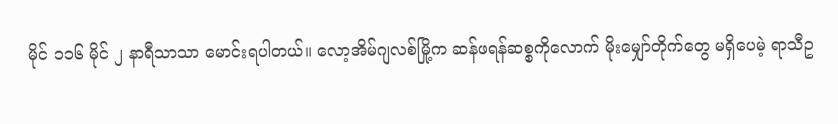မိုင် ၁၁၆ မိုင် ၂ နာရီသာသာ မောင်းရပါတယ်။ လော့အိမ်ဂျလစ်မြို့က ဆန်ဖရန်ဆစ္စကိုလောက် မိုးမျှော်တိုက်တွေ မရှိပေမဲ့ ရာသီဥ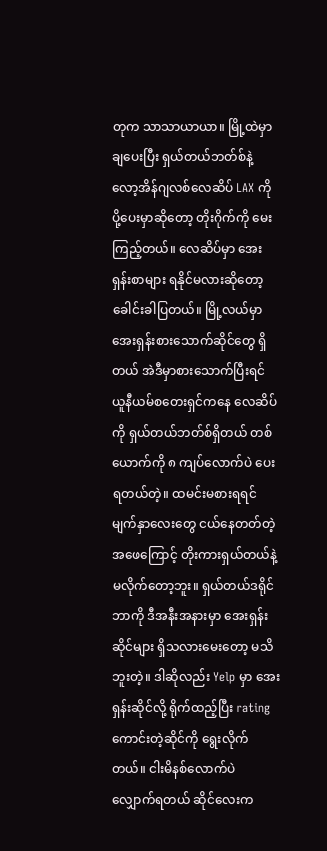တုက သာသာယာယာ။ မြို့ထဲမှာ ချပေးပြီး ရှယ်တယ်ဘတ်စ်နဲ့ လော့အိန်ဂျလစ်လေဆိပ် LAX ကို ပို့ပေးမှာဆိုတော့ တိုးဂိုက်ကို မေးကြည့်တယ်။ လေဆိပ်မှာ အေးရှန်းစာများ ရနိုင်မလားဆိုတော့ ခေါင်းခါပြတယ်။ မြို့လယ်မှာ အေးရှန်းစားသောက်ဆိုင်တွေ ရှိတယ် အဲဒီမှာစားသောက်ပြီးရင် ယူနီယမ်စတေးရှင်ကနေ လေဆိပ်ကို ရှယ်တယ်ဘတ်စ်ရှိတယ် တစ်ယောက်ကို ၈ ကျပ်လောက်ပဲ ပေးရတယ်တဲ့။ ထမင်းမစားရရင် မျက်နှာလေးတွေ ငယ်နေတတ်တဲ့ အဖေကြောင့် တိုးကားရှယ်တယ်နဲ့ မလိုက်တော့ဘူး။ ရှယ်တယ်ဒရိုင်ဘာကို ဒီအနီးအနားမှာ အေးရှန်းဆိုင်များ ရှိသလားမေးတော့ မသိဘူးတဲ့။ ဒါဆိုလည်း Yelp မှာ အေးရှန်းဆိုင်လို့ ရိုက်ထည့်ပြီး rating ကောင်းတဲ့ဆိုင်ကို ရွေးလိုက်တယ်။ ငါးမိနစ်လောက်ပဲ လျှောက်ရတယ် ဆိုင်လေးက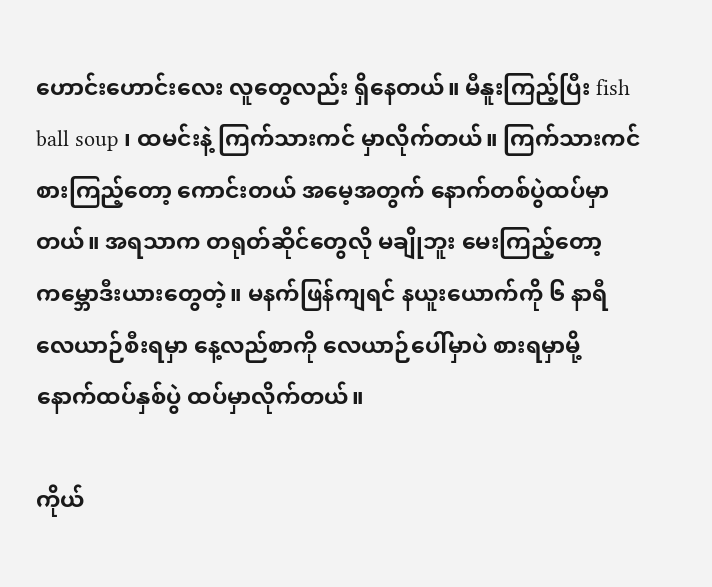ဟောင်းဟောင်းလေး လူတွေလည်း ရှိနေတယ်။ မီနူးကြည့်ပြီး fish ball soup ၊ ထမင်းနဲ့ ကြက်သားကင် မှာလိုက်တယ်။ ကြက်သားကင် စားကြည့်တော့ ကောင်းတယ် အမေ့အတွက် နောက်တစ်ပွဲထပ်မှာတယ်။ အရသာက တရုတ်ဆိုင်တွေလို မချိုဘူး မေးကြည့်တော့ ကမ္ဘောဒီးယားတွေတဲ့။ မနက်ဖြန်ကျရင် နယူးယောက်ကို ၆ နာရီလေယာဉ်စီးရမှာ နေ့လည်စာကို လေယာဉ်ပေါ်မှာပဲ စားရမှာမို့ နောက်ထပ်နှစ်ပွဲ ထပ်မှာလိုက်တယ်။

ကိုယ်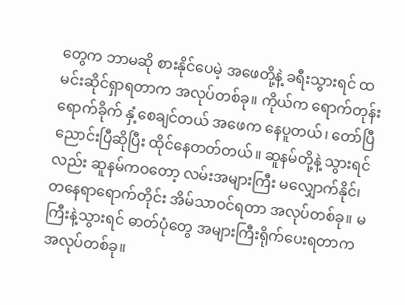တွေက ဘာမဆို စားနိုင်ပေမဲ့ အဖေတို့နဲ့ ခရီးသွားရင် ထမင်းဆိုင်ရှာရတာက အလုပ်တစ်ခု။ ကိုယ်က ရောက်တုန်းရောက်ခိုက် နှံ့စေချင်တယ် အဖေက နေပူတယ်၊ တော်ပြီ ညောင်းပြီဆိုပြီး ထိုင်နေတတ်တယ်။ ဆူနမ်တို့နဲ့ သွားရင်လည်း ဆူနမ်ကဝတော့ လမ်းအများကြီး မလျှောက်နိုင်၊ တနေရာရောက်တိုင်း အိမ်သာဝင်ရတာ အလုပ်တစ်ခု။ မကြီးနဲ့သွားရင် ဓာတ်ပုံတွေ အများကြီးရိုက်ပေးရတာက အလုပ်တစ်ခု။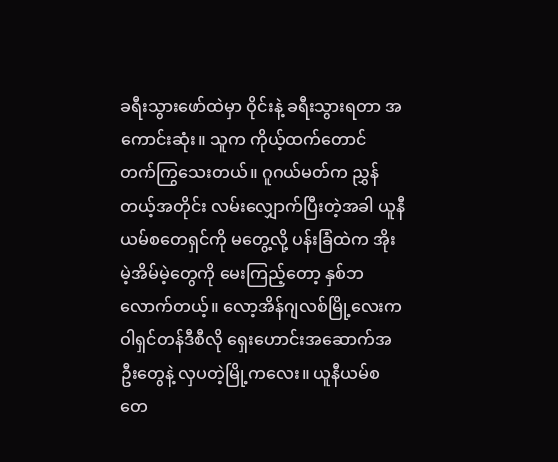ခရီးသွားဖော်ထဲမှာ ဝိုင်းနဲ့ ခရီးသွားရတာ အကောင်းဆုံး။ သူက ကိုယ့်ထက်တောင် တက်ကြွသေးတယ်။ ဂူဂယ်မတ်က ညွှန်တယ့်အတိုင်း လမ်းလျှောက်ပြီးတဲ့အခါ ယူနီယမ်စတေရှင်ကို မတွေ့လို့ ပန်းခြံထဲက အိုးမဲ့အိမ်မဲ့တွေကို မေးကြည့်တော့ နှစ်ဘလောက်တယ့်။ လော့အိန်ဂျလစ်မြို့လေးက ဝါရှင်တန်ဒီစီလို ရှေးဟောင်းအဆောက်အဦးတွေနဲ့ လှပတဲ့မြို့ကလေး။ ယူနီယမ်စတေ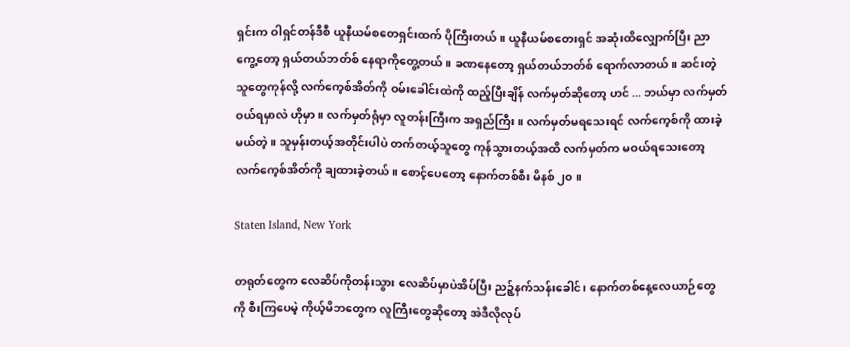ရှင်းက ဝါရှင်တန်ဒီစီ ယူနီယမ်စတေရှင်းထက် ပိုကြီးတယ်။ ယူနီယမ်စတေးရှင် အဆုံးထိလျှောက်ပြီး ညာကွေ့တော့ ရှယ်တယ်ဘတ်စ် နေရာကိုတွေ့တယ်။ ခဏနေတော့ ရှယ်တယ်ဘတ်စ် ရောက်လာတယ်။ ဆင်းတဲ့သူတွေကုန်လို့ လက်ကေ့စ်အိတ်ကို ဝမ်းခေါင်းထဲကို ထည့်ပြီးချိန် လက်မှတ်ဆိုတော့ ဟင် ... ဘယ်မှာ လက်မှတ်ဝယ်ရမှာလဲ ဟိုမှာ။ လက်မှတ်ရုံမှာ လူတန်းကြီးက အရှည်ကြီး။ လက်မှတ်မရသေးရင် လက်ကေ့စ်ကို ထားခဲ့မယ်တဲ့။ သူမှန်းတယ့်အတိုင်းပါပဲ တက်တယ့်သူတွေ ကုန်သွားတယ့်အထိ လက်မှတ်က မဝယ်ရသေးတော့ လက်ကေ့စ်အိတ်ကို ချထားခဲ့တယ်။ စောင့်ပေတော့ နောက်တစ်စီး မိနစ် ၂၀ ။

Staten Island, New York

တရုတ်တွေက လေဆိပ်ကိုတန်းသွား လေဆိပ်မှာပဲအိပ်ပြီး ညဉ့်နက်သန်းခေါင်၊ နောက်တစ်နေ့လေယာဉ်တွေကို စီးကြပေမဲ့ ကိုယ့်မိဘတွေက လူကြီးတွေဆိုတော့ အဲဒီလိုလုပ်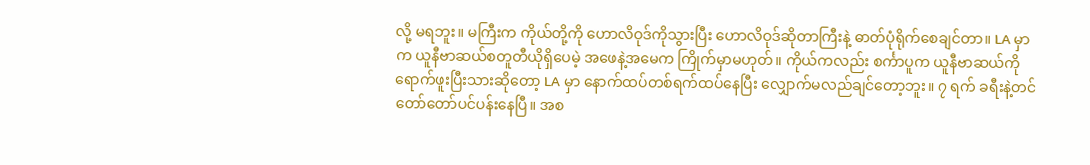လို့ မရဘူး။ မကြီးက ကိုယ်တို့ကို ဟောလိဝုဒ်ကိုသွားပြီး ဟောလိဝုဒ်ဆိုတာကြီးနဲ့ ဓာတ်ပုံရိုက်စေချင်တာ။ LA မှာက ယူနီဗာဆယ်စတူတီယိုရှိပေမဲ့ အဖေနဲ့အမေက ကြိုက်မှာမဟုတ်။ ကိုယ်ကလည်း စင်္ကာပူက ယူနီဗာဆယ်ကို ရောက်ဖူးပြီးသားဆိုတော့ LA မှာ နောက်ထပ်တစ်ရက်ထပ်နေပြီး လျှောက်မလည်ချင်တော့ဘူး။ ၇ ရက် ခရီးနဲ့တင် တော်တော်ပင်ပန်းနေပြီ။ အစ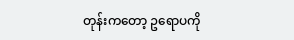တုန်းကတော့ ဥရောပကို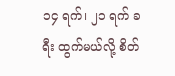၁၄ ရက်၊ ၂၁ ရက် ခရီး ထွက်မယ်လို့ စိတ်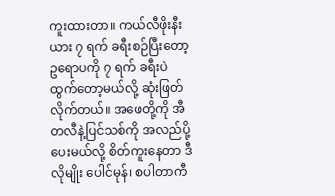ကူးထားတာ။ ကယ်လီဖိုးနီးယား ၇ ရက် ခရီးစဉ်ပြီးတော့ ဥရောပကို ၇ ရက် ခရီးပဲ ထွက်တော့မယ်လို့ ဆုံးဖြတ်လိုက်တယ်။ အဖေတို့ကို အီတလီနဲ့ပြင်သစ်ကို အလည်ပို့ပေးမယ်လို့ စိတ်ကူးနေတာ ဒီလိုမျိုး ပေါင်မုန်၊ စပါတာကီ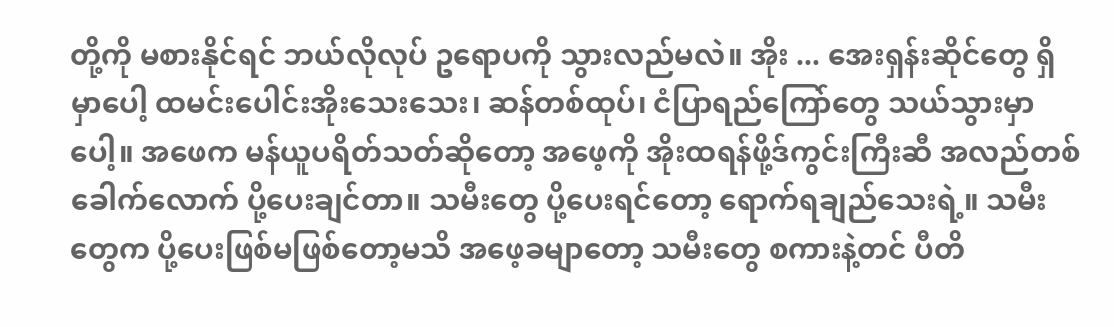တို့ကို မစားနိုင်ရင် ဘယ်လိုလုပ် ဥရောပကို သွားလည်မလဲ။ အိုး ... အေးရှန်းဆိုင်တွေ ရှိမှာပေါ့ ထမင်းပေါင်းအိုးသေးသေး၊ ဆန်တစ်ထုပ်၊ ငံပြာရည်ကြော်တွေ သယ်သွားမှာပေါ့။ အဖေက မန်ယူပရိတ်သတ်ဆိုတော့ အဖေ့ကို အိုးထရန်ဖို့ဒ်ကွင်းကြီးဆီ အလည်တစ်ခေါက်လောက် ပို့ပေးချင်တာ။ သမီးတွေ ပို့ပေးရင်တော့ ရောက်ရချည်သေးရဲ့။ သမီးတွေက ပို့ပေးဖြစ်မဖြစ်တော့မသိ အဖေ့ခမျာတော့ သမီးတွေ စကားနဲ့တင် ပီတိ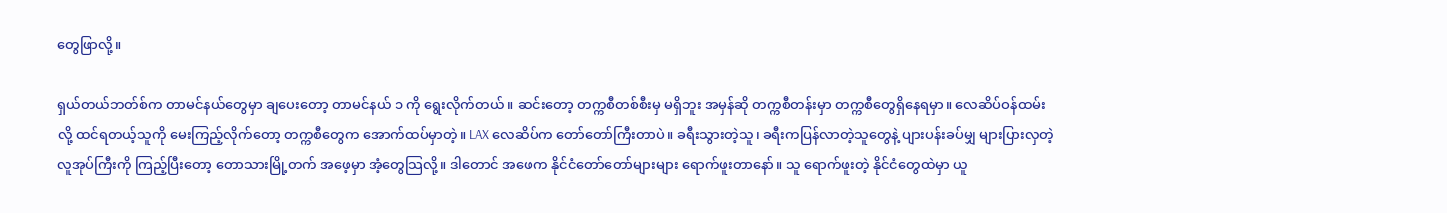တွေဖြာလို့။

ရှယ်တယ်ဘတ်စ်က တာမင်နယ်တွေမှာ ချပေးတော့ တာမင်နယ် ၁ ကို ရွေးလိုက်တယ်။ ဆင်းတော့ တက္ကစီတစ်စီးမှ မရှိဘူး အမှန်ဆို တက္ကစီတန်းမှာ တက္ကစီတွေရှိနေရမှာ။ လေဆိပ်ဝန်ထမ်းလို့ ထင်ရတယ့်သူကို မေးကြည့်လိုက်တော့ တက္ကစီတွေက အောက်ထပ်မှာတဲ့။ LAX လေဆိပ်က တော်တော်ကြီးတာပဲ။ ခရီးသွားတဲ့သူ၊ ခရီးကပြန်လာတဲ့သူတွေနဲ့ ပျားပန်းခပ်မျှ များပြားလှတဲ့ လူအုပ်ကြီးကို ကြည့်ပြီးတော့ တောသားမြို့တက် အဖေ့မှာ အံ့တွေသြလို့။ ဒါတောင် အဖေက နိုင်ငံတော်တော်များများ ရောက်ဖူးတာနော်။ သူ ရောက်ဖူးတဲ့ နိုင်ငံတွေထဲမှာ ယူ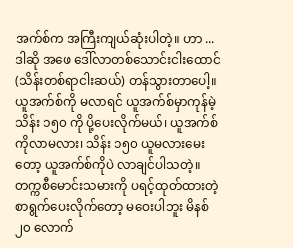အက်စ်က အကြီးကျယ်ဆုံးပါတဲ့။ ဟာ ... ဒါဆို အဖေ ဒေါ်လာတစ်သောင်းငါးထောင် (သိန်းတစ်ရာငါးဆယ်) တန်သွားတာပေါ့။ ယူအက်စ်ကို မလာရင် ယူအက်စ်မှာကုန်မဲ့ သိန်း ၁၅၀ ကို ပို့ပေးလိုက်မယ်၊ ယူအက်စ်ကိုလာမလား၊ သိန်း ၁၅၀ ယူမလားမေးတော့ ယူအက်စ်ကိုပဲ လာချင်ပါသတဲ့။ တက္ကစီမောင်းသမားကို ပရင့်ထုတ်ထားတဲ့ စာရွက်ပေးလိုက်တော့ မဝေးပါဘူး မိနစ် ၂၀ လောက်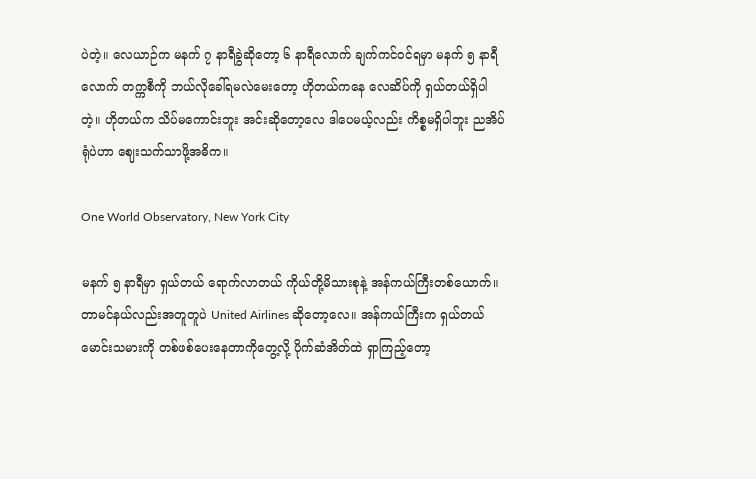ပဲတဲ့။ လေယာဉ်က မနက် ၇ နာရီခွဲဆိုတော့ ၆ နာရီလောက် ချက်ကင်ဝင်ရမှာ မနက် ၅ နာရီလောက် တက္ကစီကို ဘယ်လိုခေါ်ရမလဲမေးတော့ ဟိုတယ်ကနေ လေဆိပ်ကို ရှယ်တယ်ရှိပါတဲ့။ ဟိုတယ်က သိပ်မကောင်းဘူး အင်းဆိုတော့လေ ဒါပေမယ့်လည်း ကိစ္စမရှိပါဘူး ညအိပ်ရုံပဲဟာ ဈေးသက်သာဖို့အဓိက။

One World Observatory, New York City

မနက် ၅ နာရီမှာ ရှယ်တယ် ရောက်လာတယ် ကိုယ်တို့မိသားစုနဲ့ အန်ကယ်ကြီးတစ်ယောက်။ တာမင်နယ်လည်းအတူတူပဲ United Airlines ဆိုတော့လေ။ အန်ကယ်ကြီးက ရှယ်တယ်မောင်းသမားကို တစ်ဖစ်ပေးနေတာကိုတွေ့လို့ ပိုက်ဆံအိတ်ထဲ ရှာကြည့်တော့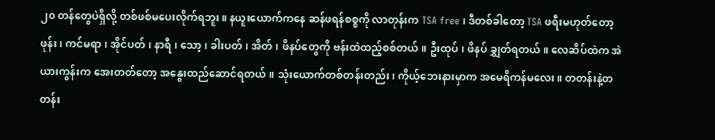၂၀ တန်တွေပဲရှိလို့ တစ်ဖစ်မပေးလိုက်ရဘူး။ နယူးယောက်ကနေ ဆန်ဖရန်စစ္စကို လာတုန်းက TSA free ၊ ဒီတစ်ခါတော့ TSA ဖရီးမဟုတ်တော့ ဖုန်း၊ ကင်မရာ၊ အိုင်ပတ်၊ နာရီ၊ သော့၊ ခါးပတ်၊ အိတ်၊ ဖိနပ်တွေကို ဗန်းထဲထည့်စစ်တယ်။ ဦးထုပ်၊ ဖိနပ် ချွှတ်ရတယ်။ လေဆိပ်ထဲက အဲယားကွန်းက အေးတတ်တော့ အနွေးထည်ဆောင်ရတယ်။ သုံးယောက်တစ်တန်းတည်း၊ ကိုယ့်ဘေးနားမှာက အမေရိကန်မလေး။ တတန်းနဲ့တတန်း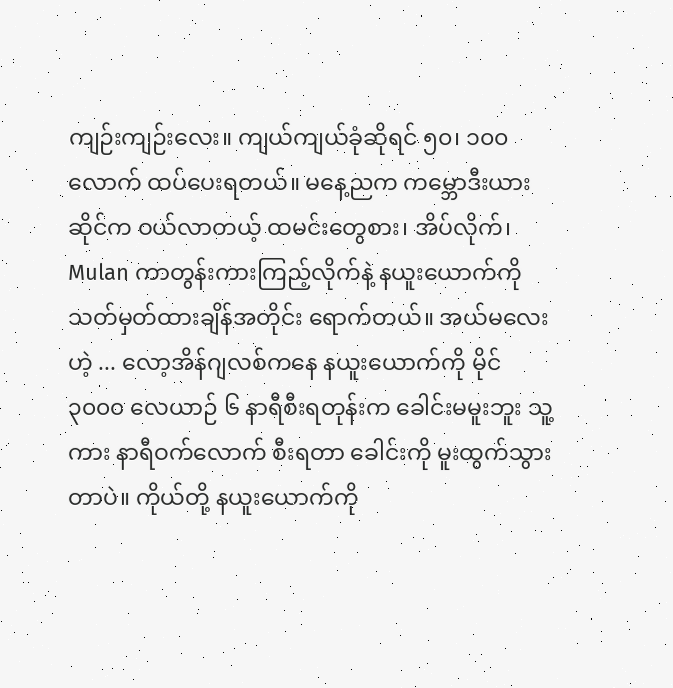ကျဉ်းကျဉ်းလေး။ ကျယ်ကျယ်ခုံဆိုရင် ၅၀၊ ၁၀၀ လောက် ထပ်ပေးရတယ်။ မနေ့ညက ကမ္ဘောဒီးယားဆိုင်က ဝယ်လာတယ့် ထမင်းတွေစား၊ အိပ်လိုက်၊ Mulan ကာတွန်းကားကြည့်လိုက်နဲ့ နယူးယောက်ကို သတ်မှတ်ထားချိန်အတိုင်း ရောက်တယ်။ အယ်မလေးဟဲ့ ... လော့အိန်ဂျလစ်ကနေ နယူးယောက်ကို မိုင် ၃၀၀၀ လေယာဉ် ၆ နာရီစီးရတုန်းက ခေါင်းမမူးဘူး သူ့ကား နာရီဝက်လောက် စီးရတာ ခေါင်းကို မူးထွက်သွားတာပဲ။ ကိုယ်တို့ နယူးယောက်ကို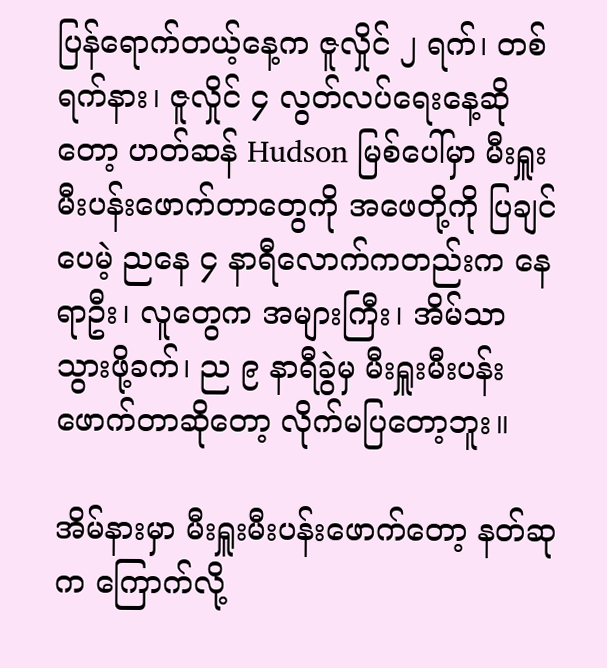ပြန်ရောက်တယ့်နေ့က ဇူလှိုင် ၂ ရက်၊ တစ်ရက်နား၊ ဇူလှိုင် ၄ လွတ်လပ်ရေးနေ့ဆိုတော့ ဟတ်ဆန် Hudson မြစ်ပေါ်မှာ မီးရှူးမီးပန်းဖောက်တာတွေကို အဖေတို့ကို ပြချင်ပေမဲ့ ညနေ ၄ နာရီလောက်ကတည်းက နေရာဦး၊ လူတွေက အများကြီး၊ အိမ်သာသွားဖို့ခက်၊ ည ၉ နာရီခွဲမှ မီးရှူးမီးပန်းဖောက်တာဆိုတော့ လိုက်မပြတော့ဘူး။

အိမ်နားမှာ မီးရှူးမီးပန်းဖောက်တော့ နတ်ဆုက ကြောက်လို့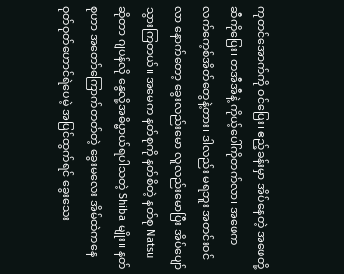ကုတင်အောက်ကို ဝင်ပြေး၊ ဧည့်ခန်းမှာ အိပ်နေတဲ့ အဖေတို့ဆီကိုပြေး၊ တအီအီနဲ့ ကိုယ့်ပေါ်ကိုတက်လာ၊ အဖေက လက်ကေ့စ်အိတ်တွေနဲ့တား၊ ဒါလည်း မရဘူး အတင်းဝင်လာ နောက်တော့ ခွေးလည်းမော လူလည်းမောပြီး အိပ်ပျော်သွားကြတယ်။ အမေက နတ်စုကို နတ်စိတဲ့ နတ်စု Natsu ဆိုတာ ဂျပန်လို နွေလို့အဓိပ္ဗာယ်ရပါသတဲ့ Shiba မျိုး။ နတ်စုဟာ အတော်ကြောက်တတ်တဲ့ ခွေးမလေး အိမ်ထဲကနေ ဝုတ်ဝုတ်ဟောင်ရဲပေမဲ့ အပြင်ထွက်ရင် ခွေးသေး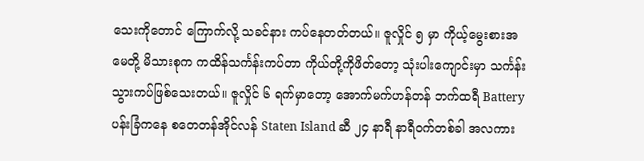သေးကိုတောင် ကြောက်လို့ သခင်နား ကပ်နေတတ်တယ်။ ဇူလှိုင် ၅ မှာ ကိုယ့်မွေးစားအမေတို့ မိသားစုက ကထိန်သင်္ကန်းကပ်တာ ကိုယ်တို့ကိုဖိတ်တော့ သုံးပါးကျောင်းမှာ သင်္ကန်းသွားကပ်ဖြစ်သေးတယ်။ ဇူလှိုင် ၆ ရက်မှာတော့ အောက်မက်ဟန်တန် ဘက်ထရီ Battery ပန်းခြံကနေ စတေတန်အိုင်လန် Staten Island ဆီ ၂၄ နာရီ နာရီဝက်တစ်ခါ အလကား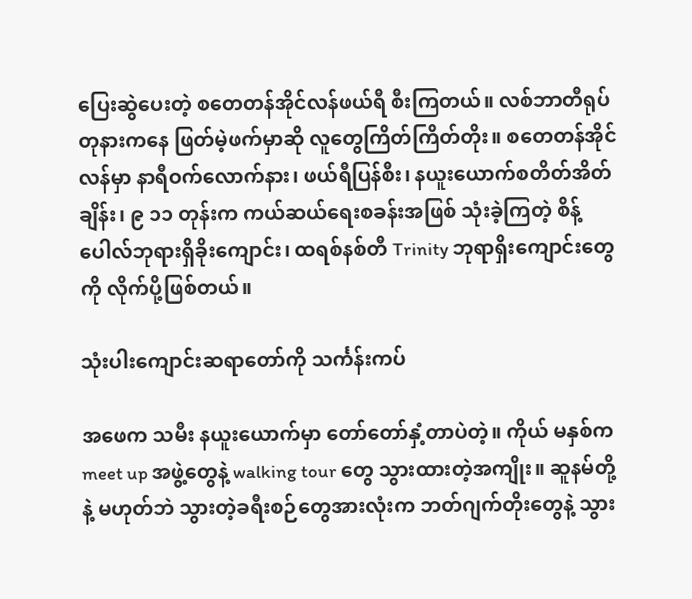ပြေးဆွဲပေးတဲ့ စတေတန်အိုင်လန်ဖယ်ရီ စီးကြတယ်။ လစ်ဘာတီရုပ်တုနားကနေ ဖြတ်မဲ့ဖက်မှာဆို လူတွေကြိတ်ကြိတ်တိုး။ စတေတန်အိုင်လန်မှာ နာရီဝက်လောက်နား၊ ဖယ်ရီပြန်စီး၊ နယူးယောက်စတိတ်အိတ်ချိန်း၊ ၉ ၁၁ တုန်းက ကယ်ဆယ်ရေးစခန်းအဖြစ် သုံးခဲ့ကြတဲ့ စိန့်ပေါလ်ဘုရားရှိခိုးကျောင်း၊ ထရစ်နစ်တီ Trinity ဘုရာရှိးကျောင်းတွေကို လိုက်ပို့ဖြစ်တယ်။

သုံးပါးကျောင်းဆရာတော်ကို သင်္ကန်းကပ်

အဖေက သမီး နယူးယောက်မှာ တော်တော်နှံ့တာပဲတဲ့။ ကိုယ် မနှစ်က meet up အဖွဲ့တွေနဲ့ walking tour တွေ သွားထားတဲ့အကျိုး။ ဆူနမ်တို့နဲ့ မဟုတ်ဘဲ သွားတဲ့ခရီးစဉ်တွေအားလုံးက ဘတ်ဂျက်တိုးတွေနဲ့ သွား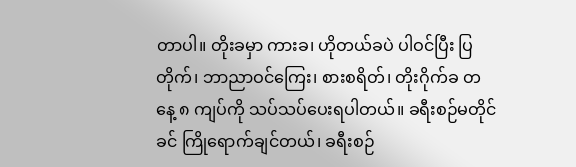တာပါ။ တိုးခမှာ ကားခ၊ ဟိုတယ်ခပဲ ပါဝင်ပြီး ပြတိုက်၊ ဘာညာဝင်ကြေး၊ စားစရိတ်၊ တိုးဂိုက်ခ တနေ့ ၈ ကျပ်ကို သပ်သပ်ပေးရပါတယ်။ ခရီးစဉ်မတိုင်ခင် ကြိုရောက်ချင်တယ်၊ ခရီးစဉ်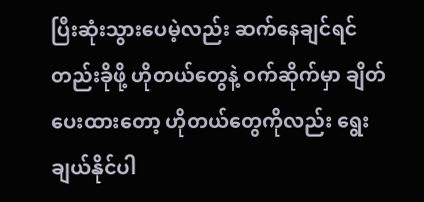ပြီးဆုံးသွားပေမဲ့လည်း ဆက်နေချင်ရင် တည်းခိုဖို့ ဟိုတယ်တွေနဲ့ ဝက်ဆိုက်မှာ ချိတ်ပေးထားတော့ ဟိုတယ်တွေကိုလည်း ရွေးချယ်နိုင်ပါ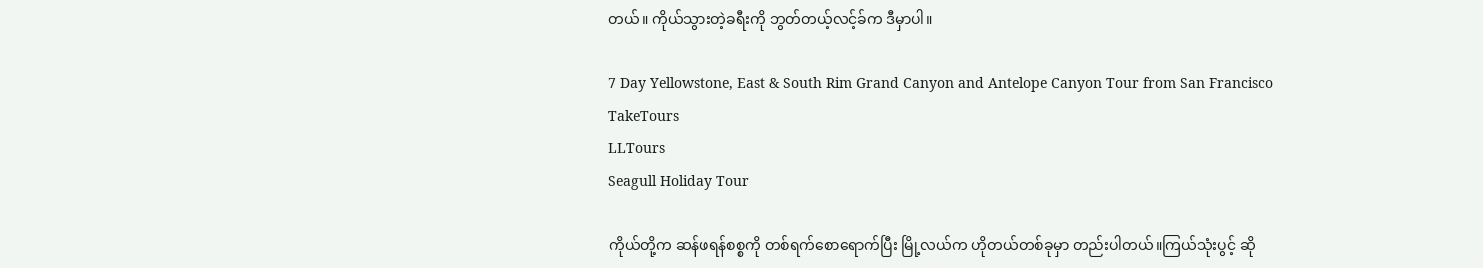တယ်။ ကိုယ်သွားတဲ့ခရီးကို ဘွတ်တယ့်လင့်ခ်က ဒီမှာပါ။

7 Day Yellowstone, East & South Rim Grand Canyon and Antelope Canyon Tour from San Francisco
TakeTours
LLTours
Seagull Holiday Tour

ကိုယ်တို့က ဆန်ဖရန်စစ္စကို တစ်ရက်စောရောက်ပြီး မြို့လယ်က ဟိုတယ်တစ်ခုမှာ တည်းပါတယ်။ကြယ်သုံးပွင့် ဆို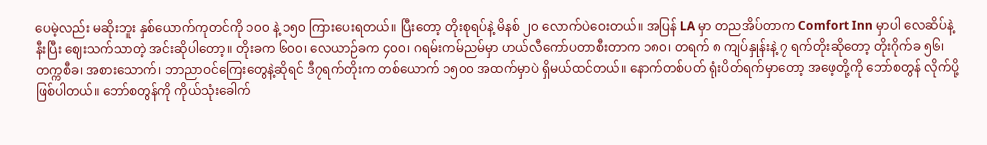ပေမဲ့လည်း မဆိုးဘူး နှစ်ယောက်ကုတင်ကို ၁၀၀ နဲ့ ၁၅၀ ကြားပေးရတယ်။ ပြီးတော့ တိုးစုရပ်နဲ့ မိနစ် ၂၀ လောက်ပဲဝေးတယ်။ အပြန် LA မှာ တညအိပ်တာက Comfort Inn မှာပါ လေဆိပ်နဲ့နီးပြီး ဈေးသက်သာတဲ့ အင်းဆိုပါတော့။ တိုးခက ၆၀၀၊ လေယာဉ်ခက ၄၀၀၊ ဂရမ်းကမ်ညမ်မှာ ဟယ်လီကော်ပတာစီးတာက ၁၈၀၊ တရက် ၈ ကျပ်နှုန်းနဲ့ ၇ ရက်တိုးဆိုတော့ တိုးဂိုက်ခ ၅၆၊ တက္ကစီခ၊ အစားသောက်၊ ဘာညာဝင်ကြေးတွေနဲ့ဆိုရင် ဒီ၇ရက်တိုးက တစ်ယောက် ၁၅၀၀ အထက်မှာပဲ ရှိမယ်ထင်တယ်။ နောက်တစ်ပတ် ရုံးပိတ်ရက်မှာတော့ အဖေ့တို့ကို ဘော်စတွန် လိုက်ပို့ဖြစ်ပါတယ်။ ဘော်စတွန်ကို ကိုယ်သုံးခေါက်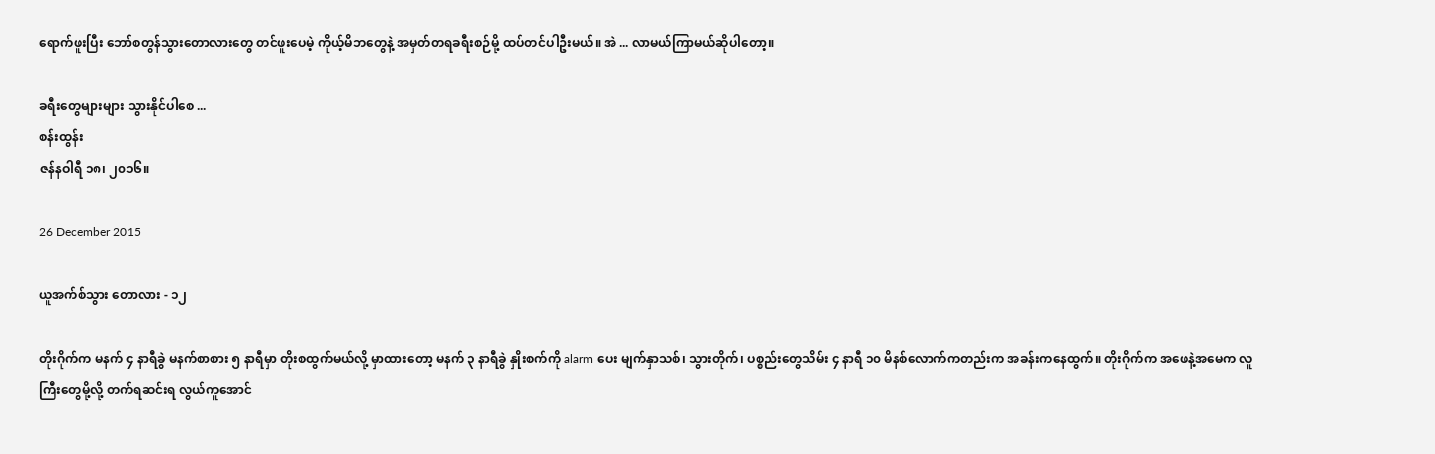ရောက်ဖူးပြီး ဘော်စတွန်သွားတောလားတွေ တင်ဖူးပေမဲ့ ကိုယ့်မိဘတွေနဲ့ အမှတ်တရခရီးစဉ်မို့ ထပ်တင်ပါဦးမယ်။ အဲ ... လာမယ်ကြာမယ်ဆိုပါတော့။

ခရီးတွေများများ သွားနိုင်ပါစေ ...
စန်းထွန်း
ဇန်နဝါရီ ၁၈၊ ၂၀၁၆။

26 December 2015

ယူအက်စ်သွား တောလား - ၁၂

တိုးဂိုက်က မနက် ၄ နာရီခွဲ မနက်စာစား ၅ နာရီမှာ တိုးစထွက်မယ်လို့ မှာထားတော့ မနက် ၃ နာရီခွဲ နှိုးစက်ကို alarm ပေး မျက်နှာသစ်၊ သွားတိုက်၊ ပစ္စည်းတွေသိမ်း ၄ နာရီ ၁၀ မိနစ်လောက်ကတည်းက အခန်းကနေထွက်။ တိုးဂိုက်က အဖေနဲ့အမေက လူကြီးတွေမို့လို့ တက်ရဆင်းရ လွယ်ကူအောင်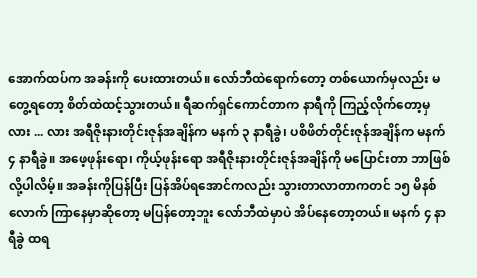အောက်ထပ်က အခန်းကို ပေးထားတယ်။ လော်ဘီထဲရောက်တော့ တစ်ယောက်မှလည်း မတွေ့ရတော့ စိတ်ထဲထင့်သွားတယ်။ ရီဆက်ရှင်ကောင်တာက နာရီကို ကြည့်လိုက်တော့မှ လား ... လား အရီဇိုးနားတိုင်းဇုန်အချိန်က မနက် ၃ နာရီခွဲ၊ ပစိဖိတ်တိုင်းဇုန်အချိန်က မနက် ၄ နာရီခွဲ။ အဖေ့ဖုန်းရော၊ ကိုယ့်ဖုန်းရော အရီဇိုးနားတိုင်းဇုန်အချိန်ကို မပြောင်းတာ ဘာဖြစ်လို့ပါလိမ့်။ အခန်းကိုပြန်ပြီး ပြန်အိပ်ရအောင်ကလည်း သွားတာလာတာကတင် ၁၅ မိနစ်လောက် ကြာနေမှာဆိုတော့ မပြန်တော့ဘူး လော်ဘီထဲမှာပဲ အိပ်နေတော့တယ်။ မနက် ၄ နာရီခွဲ ထရ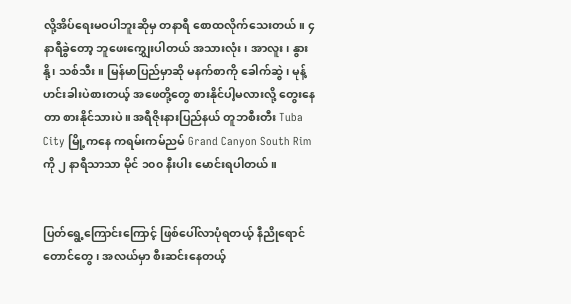လို့အိပ်ရေးမဝပါဘူးဆိုမှ တနာရီ စောထလိုက်သေးတယ်။ ၄ နာရီခွဲတော့ ဘူဖေး‌ကျွှေးပါတယ် အသားလုံး၊ အာလူး၊ နွားနို့၊ သစ်သီး။ မြန်မာပြည်မှာဆို မနက်စာကို ခေါက်ဆွဲ၊ မုန့်ဟင်းခါးပဲစားတယ့် အဖေတို့တွေ စားနိုင်ပါ့မလားလို့ တွေးနေတာ စားနိုင်သားပဲ။ အရီဇိုးနားပြည်နယ် တူဘစီးတီး Tuba City မြို့ကနေ ကရမ်းကမ်ညမ် Grand Canyon South Rim ကို ၂ နာရီသာသာ မိုင် ၁၀၀ နီးပါး မောင်းရပါတယ်။


ပြတ်ရွေ့ကြောင်းကြောင့် ဖြစ်ပေါ်လာပုံရတယ့် နီညိုရောင်တောင်တွေ၊ အလယ်မှာ စီးဆင်းနေတယ့်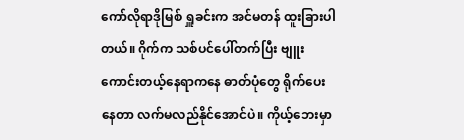ကော်လိုရာဒိုမြစ် ရှူခင်းက အင်မတန် ထူးခြားပါတယ်။ ဂိုက်က သစ်ပင်ပေါ်တက်ပြီး ဗျူးကောင်းတယ့်နေရာကနေ ဓာတ်ပုံတွေ ရိုက်ပေးနေတာ လက်မလည်နိုင်အောင်ပဲ။ ကိုယ့်ဘေးမှာ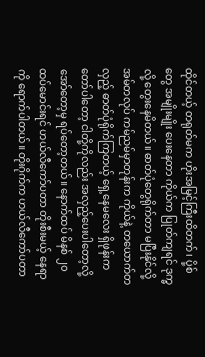ထိုင်တယ့် တရုတ်မက ဟိုးအမြင့်ကြီးထိတက်၊ ပို့စ်တွေ အမျိုးမျိုး ပေးနေတာ ကိုယ်က ပြုတ်ကျရင် ဒုက္ခလို့ တွေးနေမိတယ်။ ဓာတ်ပုံတွေရိုက်တာ မပြီးနိုင်လို့ အမ်တလုပ် ကမ်ညမ်မှာတုန်းက ကိုယ်နဲ့ တယောက်တလှည့် ဓာတ်ပုံရိုက်ကြတယ့် ရှေ့နေမလေး ရှိဖုန်းက တော်ပါတော့ ငါတို့ကိုလည်း အလှည့်ပေးပါတော့လို့ အော်တော့မှ ရပ်တော့တယ်။ နောက်ထပ် မိနစ် ၂၀ ထပ်မောင်းရင် ဟယ်လီကော်ပတာ တိုးစီးမယ့် နေရာကို ရောက်ပါတယ်။ တိုးဂိုက်က ဟယ်လီကော်ပတာ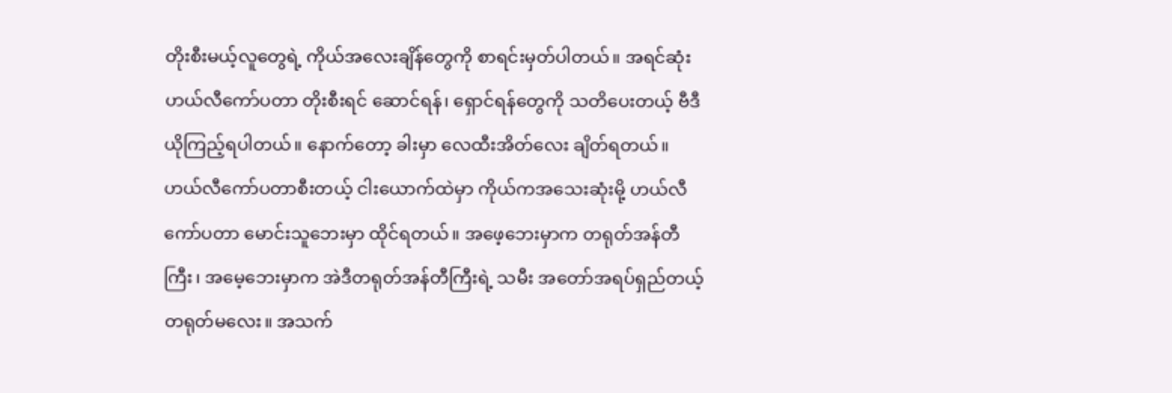တိုးစီးမယ့်လူတွေရဲ့ ကိုယ်အလေးချိန်တွေကို စာရင်းမှတ်ပါတယ်။ အရင်ဆုံး ဟယ်လီကော်ပတာ တိုးစီးရင် ဆောင်ရန်၊ ရှောင်ရန်တွေကို သတိပေးတယ့် ဗီဒီယိုကြည့်ရပါတယ်။ နောက်တော့ ခါးမှာ လေထီးအိတ်လေး ချိတ်ရတယ်။ ဟယ်လီကော်ပတာစီးတယ့် ငါးယောက်ထဲမှာ ကိုယ်ကအသေးဆုံးမို့ ဟယ်လီကော်ပတာ မောင်းသူဘေးမှာ ထိုင်ရတယ်။ အဖေ့ဘေးမှာက တရုတ်အန်တီကြီး၊ အမေ့ဘေးမှာက အဲဒီတရုတ်အန်တီကြီးရဲ့ သမီး အတော်အရပ်ရှည်တယ့် တရုတ်မလေး။ အသက်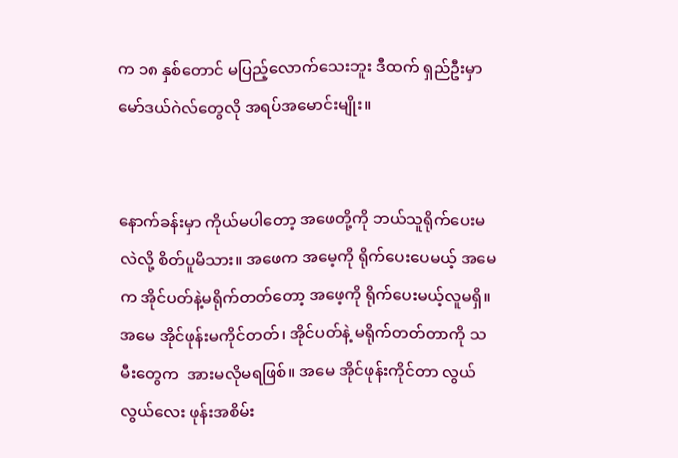က ၁၈ နှစ်တောင် မပြည့်လောက်သေးဘူး ဒီထက် ရှည်ဦးမှာ မော်ဒယ်ဂဲလ်တွေလို အရပ်အမောင်းမျိုး။


နောက်ခန်းမှာ ကိုယ်မပါတော့ အဖေတို့ကို ဘယ်သူရိုက်ပေးမလဲလို့ စိတ်ပူမိသား။ အဖေက အမေ့ကို ရိုက်ပေးပေမယ့် အမေက အိုင်ပတ်နဲ့မရိုက်တတ်တော့ အဖေ့ကို ရိုက်ပေးမယ့်လူမရှိ။ အမေ အိုင်ဖုန်းမကိုင်တတ်၊ အိုင်ပတ်နဲ့ မရိုက်တတ်တာကို သမီးတွေက  အားမလိုမရဖြစ်။ အမေ အိုင်ဖုန်းကိုင်တာ လွယ်လွယ်လေး ဖုန်းအစိမ်း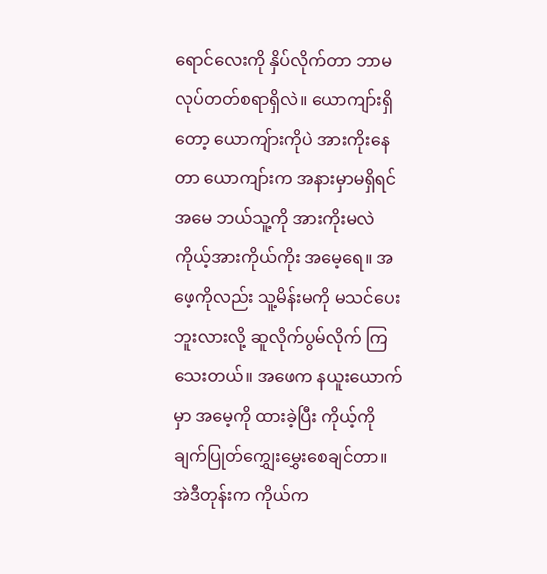ရောင်လေးကို နှိပ်လိုက်တာ ဘာမလုပ်တတ်စရာရှိလဲ။ ယောကျာ်းရှိတော့ ယောကျ်ားကိုပဲ အားကိုးနေတာ ယောကျာ်းက အနားမှာမရှိရင် အမေ ဘယ်သူ့ကို အားကိုးမလဲ ကိုယ့်အားကိုယ်ကိုး အမေ့ရေ။ အဖေ့ကိုလည်း သူ့မိန်းမကို မသင်ပေးဘူးလားလို့ ဆူလိုက်ပွမ်လိုက် ကြသေးတယ်။ အဖေက နယူးယောက်မှာ အမေ့ကို ထားခဲ့ပြီး ကိုယ့်ကို ချက်ပြုတ်‌ကျွှေးမွှေးစေချင်တာ။ အဲဒီတုန်းက ကိုယ်က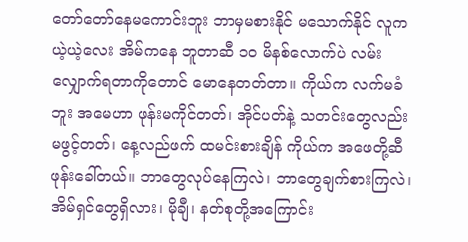တော်တော်နေမကောင်းဘူး ဘာမှမစားနိုင် မသောက်နိုင် လူကယဲ့ယဲ့လေး အိမ်ကနေ ဘူတာဆီ ၁၀ မိနစ်လောက်ပဲ လမ်းလျှောက်ရတာကိုတောင် မောနေတတ်တာ။ ကိုယ်က လက်မခံဘူး အမေဟာ ဖုန်းမကိုင်တတ်၊ အိုင်ပတ်နဲ့ သတင်းတွေလည်း မဖွင့်တတ်၊ နေ့လည်ဖက် ထမင်းစားချိန် ကိုယ်က အဖေတို့ဆီ ဖုန်းခေါ်တယ်။ ဘာတွေလုပ်နေကြလဲ၊ ဘာတွေချက်စားကြလဲ၊ အိမ်ရှင်တွေရှိလား၊ မိုချီ၊ နတ်စုတို့အကြောင်း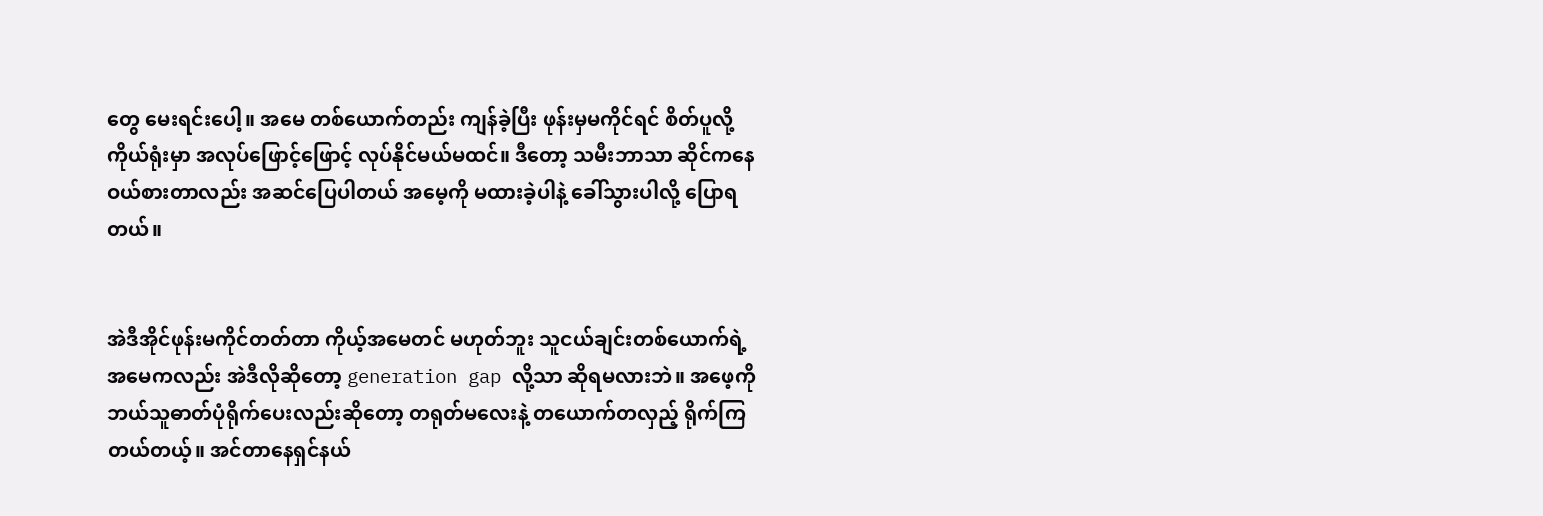တွေ မေးရင်းပေါ့။ အမေ တစ်ယောက်တည်း ကျန်ခဲ့ပြီး ဖုန်းမှမကိုင်ရင် စိတ်ပူလို့ ကိုယ်ရုံးမှာ အလုပ်ဖြောင့်ဖြောင့် လုပ်နိုင်မယ်မထင်။ ဒီတော့ သမီးဘာသာ ဆိုင်ကနေ ဝယ်စားတာလည်း အဆင်ပြေပါတယ် အမေ့ကို မထားခဲ့ပါနဲ့ ခေါ်သွားပါလို့ ပြောရတယ်။


အဲဒီအိုင်ဖုန်းမကိုင်တတ်တာ ကိုယ့်အမေတင် မဟုတ်ဘူး သူငယ်ချင်းတစ်ယောက်ရဲ့အမေကလည်း အဲဒီလိုဆိုတော့ generation gap လို့သာ ဆိုရမလားဘဲ။ အဖေ့ကို ဘယ်သူဓာတ်ပုံရိုက်ပေးလည်းဆိုတော့ တရုတ်မလေးနဲ့ တယောက်တလှည့် ရိုက်ကြတယ်တယ့်။ အင်တာနေရှင်နယ်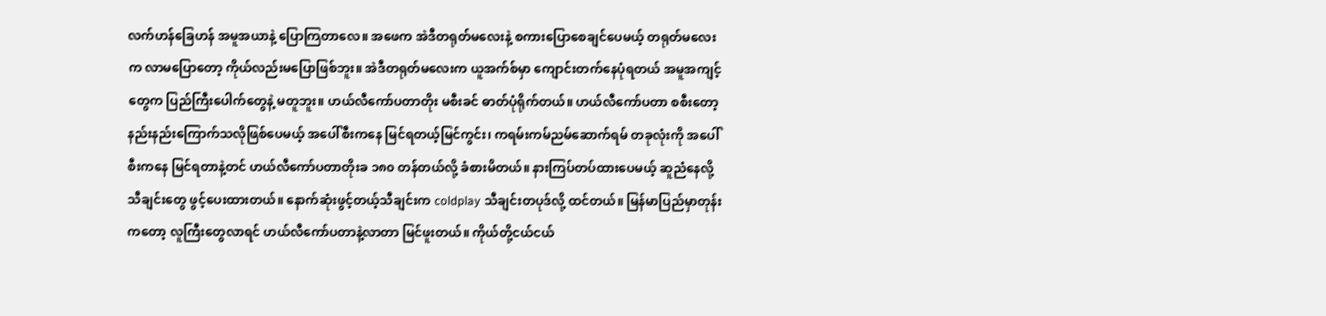လက်ဟန်ခြေဟန် အမူအယာနဲ့ ပြောကြတာလေ။ အဖေက အဲဒီတရုတ်မလေးနဲ့ စကားပြောစေချင်ပေမယ့် တရုတ်မလေးက လာမပြောတော့ ကိုယ်လည်းမပြောဖြစ်ဘူး။ အဲဒီတရုတ်မလေးက ယူအက်စ်မှာ ကျောင်းတက်နေပုံရတယ် အမူအကျင့်တွေက ပြည်ကြီးပေါက်တွေနဲ့ မတူဘူး။ ဟယ်လီကော်ပတာတိုး မစီးခင် ဓာတ်ပုံရိုက်တယ်။ ဟယ်လီကော်ပတာ စစီးတော့ နည်းနည်းကြောက်သလိုဖြစ်ပေမယ့် အပေါ်စီးကနေ မြင်ရတယ့်မြင်ကွင်း၊ ကရမ်းကမ်ညမ်ဆောက်ရမ် တခုလုံးကို အပေါ်စီးကနေ မြင်ရတာနဲ့တင် ဟယ်လီကော်ပတာတိုးခ ၁၈၀ တန်တယ်လို့ ခံစားမိတယ်။ နားကြပ်တပ်ထားပေမယ့် ဆူညံနေလို့ သီချင်းတွေ ဖွင့်ပေးထားတယ်။ နောက်ဆုံးဖွင့်တယ့်သီချင်းက coldplay သီချင်းတပုဒ်လို့ ထင်တယ်။ မြန်မာပြည်မှာတုန်းကတော့ လူကြီးတွေလာရင် ဟယ်လီကော်ပတာနဲ့လာတာ မြင်ဖူးတယ်။ ကိုယ်တို့ငယ်ငယ်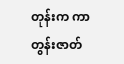တုန်းက ကာတွန်းဇာတ်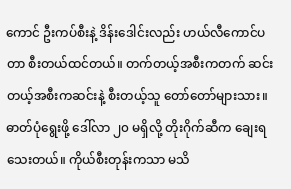ကောင် ဦးကပ်စီးနဲ့ ဒိန်းဒေါင်းလည်း ဟယ်လီကောင်ပတာ စီးတယ်ထင်တယ်။ တက်တယ့်အစီးကတက် ဆင်းတယ့်အစီးကဆင်းနဲ့ စီးတယ့်သူ တော်တော်များသား။ ဓာတ်ပုံရွေးဖို့ ဒေါ်လာ ၂၀ မရှိလို့ တိုးဂိုက်ဆီက ချေးရသေးတယ်။ ကိုယ်စီးတုန်းကသာ မသိ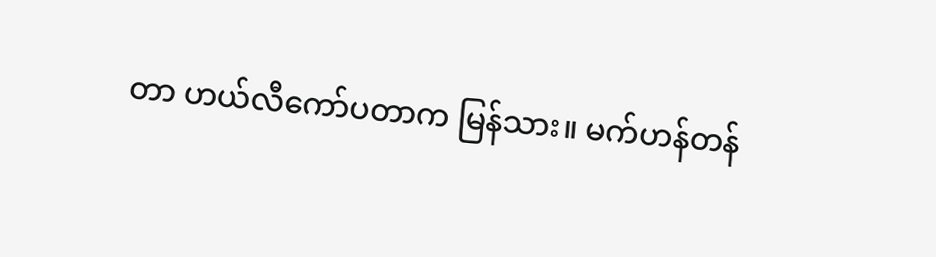တာ ဟယ်လီကော်ပတာက မြန်သား။ မက်ဟန်တန်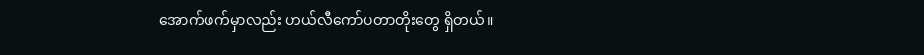အောက်ဖက်မှာလည်း ဟယ်လီကော်ပတာတိုးတွေ ရှိတယ်။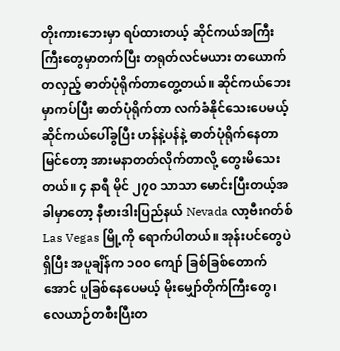တိုးကားဘေးမှာ ရပ်ထားတယ့် ဆိုင်ကယ်အကြီးကြီးတွေမှာတက်ပြီး တရုတ်လင်မယား တယောက်တလှည့် ဓာတ်ပုံရိုက်တာတွေ့တယ်။ ဆိုင်ကယ်ဘေးမှာကပ်ပြီး ဓာတ်ပုံရိုက်တာ လက်ခံနိုင်သေးပေမယ့် ဆိုင်ကယ်ပေါ်ခွပြီး ဟန်နဲ့ပန်နဲ့ ဓာတ်ပုံရိုက်နေတာမြင်တော့ အားမနာတတ်လိုက်တာလို့ တွေးမိသေးတယ်။ ၄ နာရီ မိုင် ၂၇၀ သာသာ မောင်းပြီးတယ့်အခါမှာတော့ နီဗားဒါးပြည်နယ် Nevada လာ့ဗီးဂတ်စ် Las Vegas မြို့ကို ရောက်ပါတယ်။ အုန်းပင်တွေပဲရှိပြီး အပူချိန်က ၁၀၀ ကျော် ခြစ်ခြစ်တောက်အောင် ပူခြစ်နေပေမယ့် မိုးမျှော်တိုက်ကြီးတွေ၊ လေယာဉ်တစီးပြီးတ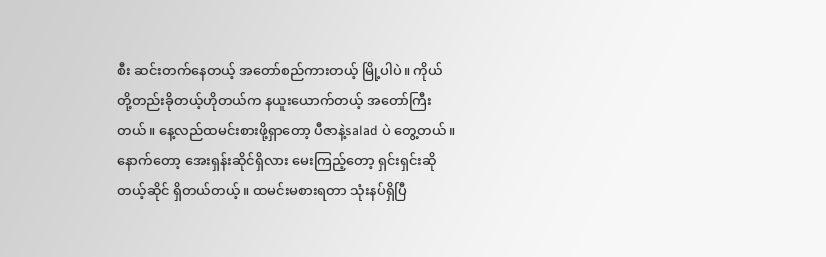စီး ဆင်းတက်နေတယ့် အတော်စည်ကားတယ့် မြို့ပါပဲ။ ကိုယ်တို့တည်းခိုတယ့်ဟိုတယ်က နယူးယောက်တယ့် အတော်ကြီးတယ်။ နေ့လည်ထမင်းစားဖို့ရှာတော့ ပီဇာနဲ့salad ပဲ တွေ့တယ်။ နောက်တော့ အေးရှန်းဆိုင်ရှိလား မေးကြည့်တော့ ရှင်းရှင်းဆိုတယ့်ဆိုင် ရှိတယ်တယ့်။ ထမင်းမစားရတာ သုံးနပ်ရှိပြီ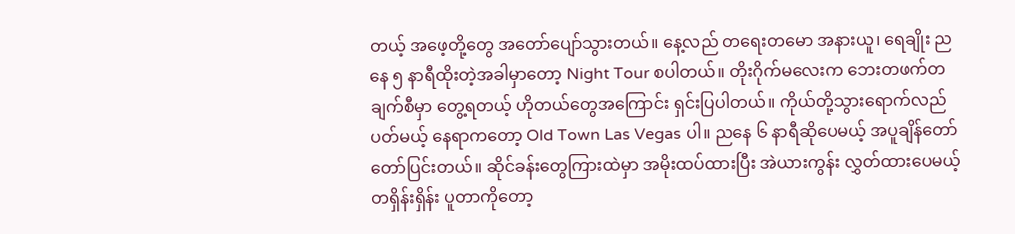တယ့် အဖေ့တို့တွေ အတော်ပျော်သွားတယ်။ နေ့လည် တရေးတမော အနားယူ၊ ရေချိုး ညနေ ၅ နာရီထိုးတဲ့အခါမှာတော့ Night Tour စပါတယ်။ တိုးဂိုက်မလေးက ဘေးတဖက်တချက်စီမှာ တွေ့ရတယ့် ဟိုတယ်တွေအကြောင်း ရှင်းပြပါတယ်။ ကိုယ်တို့သွားရောက်လည်ပတ်မယ့် နေရာကတော့ Old Town Las Vegas ပါ။ ညနေ ၆ နာရီဆိုပေမယ့် အပူချိန်တော်တော်ပြင်းတယ်။ ဆိုင်ခန်းတွေကြားထဲမှာ အမိုးထပ်ထားပြီး အဲယားကွန်း လွှတ်ထားပေမယ့် တရှိန်းရှိန်း ပူတာကိုတော့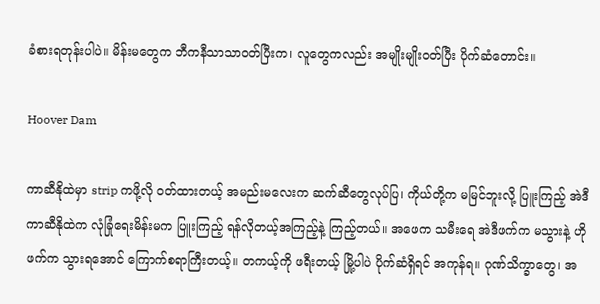ခံစားရတုန်းပါပဲ။ မိန်းမတွေက ဘီကနီသာသာဝတ်ပြီးက၊ လူတွေကလည်း အမျိုးမျိုးဝတ်ပြီး ပိုက်ဆံတောင်း။

Hoover Dam

ကာဆီနိုထဲမှာ strip ကဖို့လို ဝတ်ထားတယ့် အမည်းမလေးက ဆက်ဆီတွေလုပ်ပြ၊ ကိုယ်တို့က မမြင်ဘူးလို့ ပြူးကြည့် အဲဒီကာဆီနိုထဲက လုံခြုံရေးမိန်းမက ပြူးကြည့် ရန်လိုတယ့်အကြည့်နဲ့ ကြည့်တယ်။ အဖေက သမီးရေ အဲဒီဖက်က မသွားနဲ့ ဟိုဖက်က သွားရအောင် ကြောက်စရာကြီးတယ့်။ တကယ့်ကို ဖရီးတယ့် မြို့ပါပဲ ပိုက်ဆံရှိရင် အကုန်ရ။ ဂုဏ်သိက္ခာတွေ၊ အ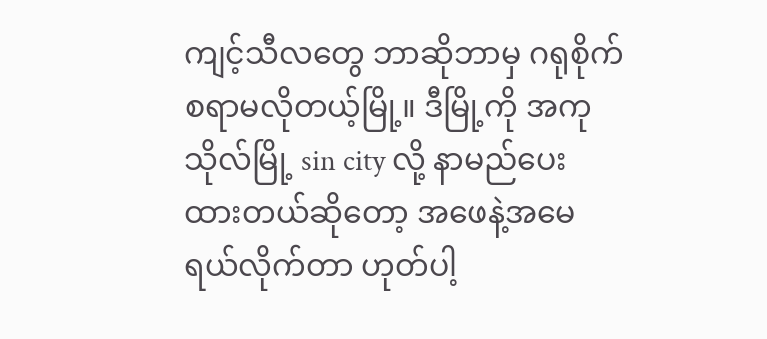ကျင့်သီလတွေ ဘာဆိုဘာမှ ဂရုစိုက်စရာမလိုတယ့်မြို့။ ဒီမြို့ကို အကုသိုလ်မြို့ sin city လို့ နာမည်ပေးထားတယ်ဆိုတော့ အဖေနဲ့အမေ ရယ်လိုက်တာ ဟုတ်ပါ့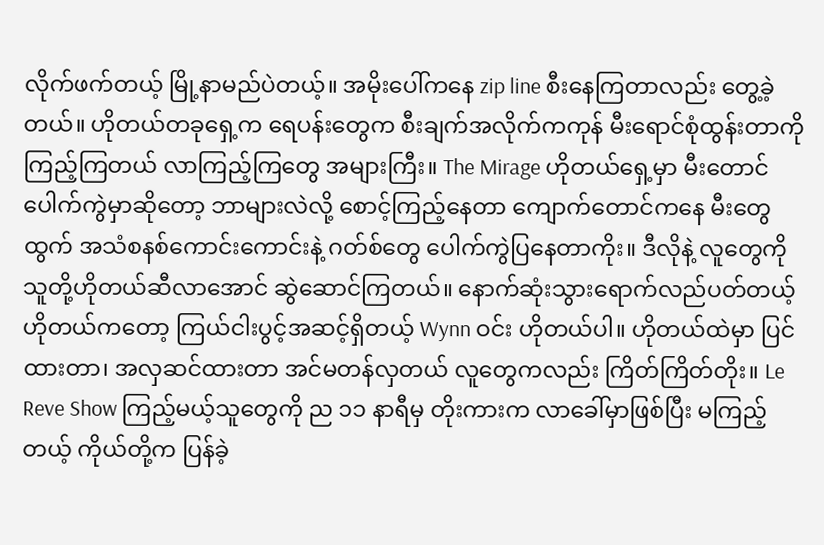လိုက်ဖက်တယ့် မြို့နာမည်ပဲတယ့်။ အမိုးပေါ်ကနေ zip line စီးနေကြတာလည်း တွေ့ခဲ့တယ်။ ဟိုတယ်တခုရှေ့က ရေပန်းတွေက စီးချက်အလိုက်ကကုန် မီးရောင်စုံထွန်းတာကို ကြည့်ကြတယ် လာကြည့်ကြတွေ အများကြီး။ The Mirage ဟိုတယ်ရှေ့မှာ မီးတောင်ပေါက်ကွဲမှာဆိုတော့ ဘာများလဲလို့ စောင့်ကြည့်နေတာ ကျောက်တောင်ကနေ မီးတွေထွက် အသံစနစ်ကောင်းကောင်းနဲ့ ဂတ်စ်တွေ ပေါက်ကွဲပြနေတာကိုး။ ဒီလိုနဲ့ လူတွေကို သူတို့ဟိုတယ်ဆီလာအောင် ဆွဲဆောင်ကြတယ်။ နောက်ဆုံးသွားရောက်လည်ပတ်တယ့် ဟိုတယ်ကတော့ ကြယ်ငါးပွင့်အဆင့်ရှိတယ့် Wynn ဝင်း ဟိုတယ်ပါ။ ဟိုတယ်ထဲမှာ ပြင်ထားတာ၊ အလှဆင်ထားတာ အင်မတန်လှတယ် လူတွေကလည်း ကြိတ်ကြိတ်တိုး။ Le Reve Show ကြည့်မယ့်သူတွေကို ည ၁၁ နာရီမှ တိုးကားက လာခေါ်မှာဖြစ်ပြီး မကြည့်တယ့် ကိုယ်တို့က ပြန်ခဲ့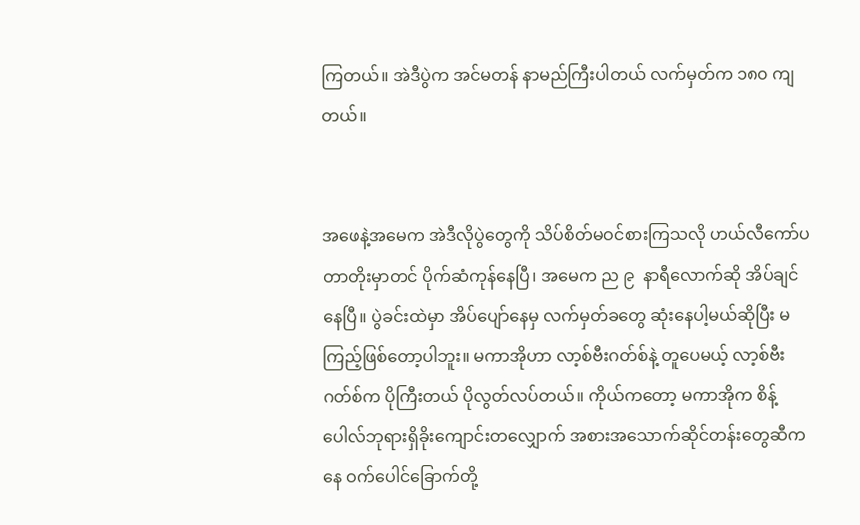ကြတယ်။ အဲဒီပွဲက အင်မတန် နာမည်ကြီးပါတယ် လက်မှတ်က ၁၈၀ ကျတယ်။


အဖေနဲ့အမေက အဲဒီလိုပွဲတွေကို သိပ်စိတ်မဝင်စားကြသလို ဟယ်လီကော်ပတာတိုးမှာတင် ပိုက်ဆံကုန်နေပြီ၊ အမေက ည ၉  နာရီလောက်ဆို အိပ်ချင်နေပြီ။ ပွဲခင်းထဲမှာ အိပ်ပျော်နေမှ လက်မှတ်ခတွေ ဆုံးနေပါ့မယ်ဆိုပြီး မကြည့်ဖြစ်တော့ပါဘူး။ မကာအိုဟာ လာ့စ်ဗီးဂတ်စ်နဲ့ တူပေမယ့် လာ့စ်ဗီးဂတ်စ်က ပိုကြီးတယ် ပိုလွတ်လပ်တယ်။ ကိုယ်ကတော့ မကာအိုက စိန့်ပေါလ်ဘုရားရှိခိုးကျောင်းတလျှောက် အစားအသောက်ဆိုင်တန်းတွေဆီကနေ ဝက်ပေါင်ခြောက်တို့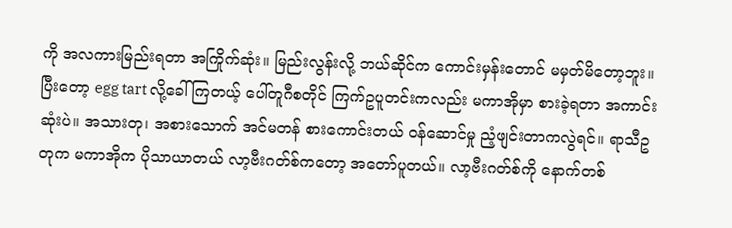ကို အလကားမြည်းရတာ အကြိုက်ဆုံး။ မြည်းလွန်းလို့ ဘယ်ဆိုင်က ကောင်းမှန်းတောင် မမှတ်မိတော့ဘူး။ ပြီးတော့ egg tart လို့ခေါ်ကြတယ့် ပေါ်တူဂီစတိုင် ကြက်ဥပူတင်းကလည်း မကာအိုမှာ စားခဲ့ရတာ အကာင်းဆုံးပဲ။ အသားတု၊ အစားသောက် အင်မတန် စားကောင်းတယ် ဝန်ဆောင်မှု ညံ့ဖျင်းတာကလွဲရင်။ ရာသီဥတုက မကာအိုက ပိုသာယာတယ် လာ့ဗီးဂတ်စ်ကတော့ အတော်ပူတယ်။ လာ့ဗီးဂတ်စ်ကို နောက်တစ်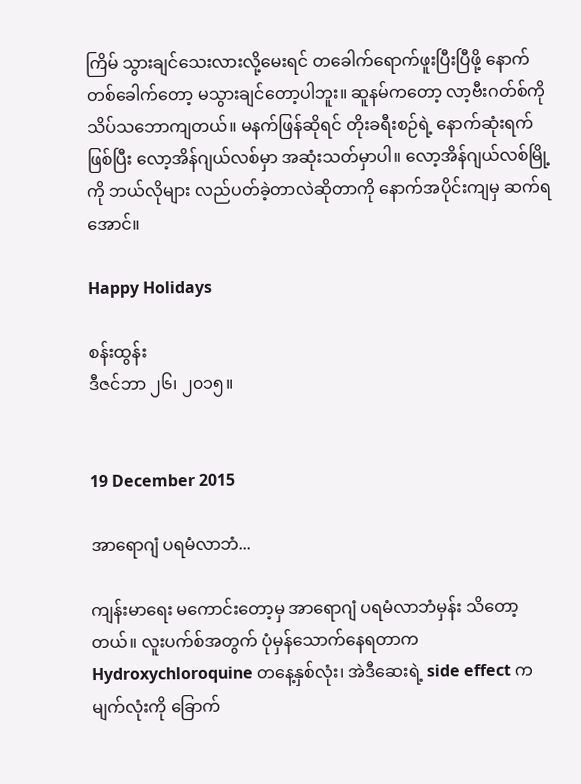ကြိမ် သွားချင်သေးလားလို့မေးရင် တခေါက်ရောက်ဖူးပြီးပြီဖို့ နောက်တစ်ခေါက်တော့ မသွားချင်တော့ပါဘူး။ ဆူနမ်ကတော့ လာ့ဗီးဂတ်စ်ကို သိပ်သဘောကျတယ်။ မနက်ဖြန်ဆိုရင် တိုးခရီးစဉ်ရဲ့ နောက်ဆုံးရက်ဖြစ်ပြီး လော့အိန်ဂျယ်လစ်မှာ အဆုံးသတ်မှာပါ။ လော့အိန်ဂျယ်လစ်မြို့ကို ဘယ်လိုများ လည်ပတ်ခဲ့တာလဲဆိုတာကို နောက်အပိုင်းကျမှ ဆက်ရအောင်။

Happy Holidays

စန်းထွန်း
ဒီဇင်ဘာ ၂၆၊ ၂၀၁၅။


19 December 2015

အာရောဂျံ ပရမံလာဘံ...

ကျန်းမာရေး မကောင်းတော့မှ အာရောဂျံ ပရမံလာဘံမှန်း သိတော့တယ်။ လူးပက်စ်အတွက် ပုံမှန်သောက်နေရတာက Hydroxychloroquine တနေ့နှစ်လုံး၊ အဲဒီဆေးရဲ့ side effect က မျက်လုံးကို ခြောက်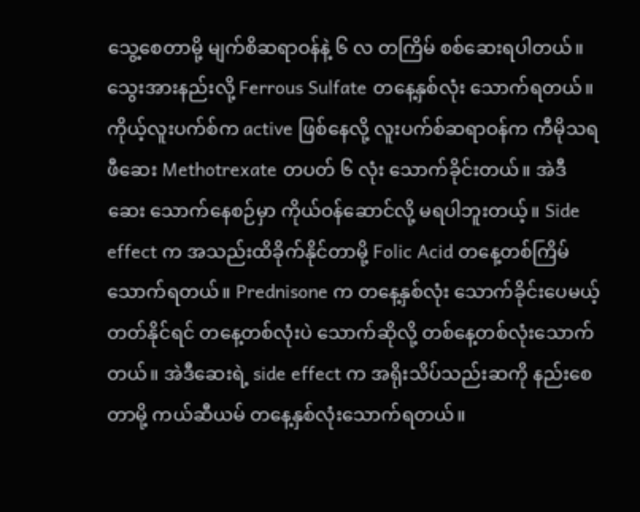သွေ့စေတာမို့ မျက်စိဆရာဝန်နဲ့ ၆ လ တကြိမ် စစ်ဆေးရပါတယ်။ သွေးအားနည်းလို့ Ferrous Sulfate တနေ့နှစ်လုံး သောက်ရတယ်။ ကိုယ့်လူးပက်စ်က active ဖြစ်နေလို့ လူးပက်စ်ဆရာဝန်က ကီမိုသရဖီဆေး Methotrexate တပတ် ၆ လုံး သောက်ခိုင်းတယ်။ အဲဒီဆေး သောက်နေစဉ်မှာ ကိုယ်ဝန်ဆောင်လို့ မရပါဘူးတယ့်။ Side effect က အသည်းထိခိုက်နိုင်တာမို့ Folic Acid တနေ့တစ်ကြိမ် သောက်ရတယ်။ Prednisone က တနေ့နှစ်လုံး သောက်ခိုင်းပေမယ့် တတ်နိုင်ရင် တနေ့တစ်လုံးပဲ သောက်ဆိုလို့ တစ်နေ့တစ်လုံးသောက်တယ်။ အဲဒီဆေးရဲ့ side effect က အရိုးသိပ်သည်းဆကို နည်းစေတာမို့ ကယ်ဆီယမ် တနေ့နှစ်လုံးသောက်ရတယ်။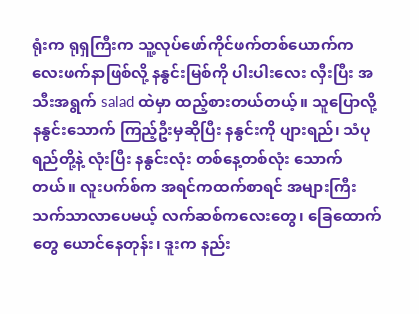ရုံးက ရုရှကြီးက သူ့လုပ်ဖော်ကိုင်ဖက်တစ်ယောက်က လေးဖက်နာဖြစ်လို့ နနွင်းမြစ်ကို ပါးပါးလေး လှီးပြီး အသီးအရွက် salad ထဲမှာ ထည့်စားတယ်တယ့်။ သူပြောလို့ နနွင်းသောက် ကြည့်ဦးမှဆိုပြီး နနွင်းကို ပျားရည်၊ သံပုရည်တို့နဲ့ လုံးပြီး နနွင်းလုံး တစ်နေ့တစ်လုံး သောက်တယ်။ လူးပက်စ်က အရင်ကထက်စာရင် အများကြီး သက်သာလာပေမယ့် လက်ဆစ်ကလေးတွေ၊ ခြေထောက်တွေ ယောင်နေတုန်း၊ ဒူးက နည်း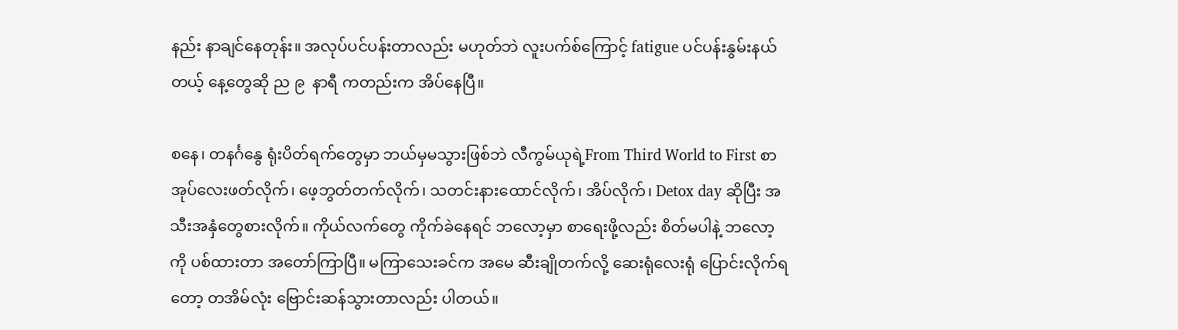နည်း နာချင်နေတုန်း။ အလုပ်ပင်ပန်းတာလည်း မဟုတ်ဘဲ လူးပက်စ်ကြောင့် fatigue ပင်ပန်းနွမ်းနယ်တယ့် နေ့တွေဆို ည ၉  နာရီ ကတည်းက အိပ်နေပြီ။

စနေ၊ တနင်္ဂနွေ ရုံးပိတ်ရက်တွေမှာ ဘယ်မှမသွားဖြစ်ဘဲ လီကွမ်ယုရဲ့From Third World to First စာအုပ်လေးဖတ်လိုက်၊ ဖေ့ဘွတ်တက်လိုက်၊ သတင်းနားထောင်လိုက်၊ အိပ်လိုက်၊ Detox day ဆိုပြီး အသီးအနှံတွေစားလိုက်။ ကိုယ်လက်တွေ ကိုက်ခဲနေရင် ဘလော့မှာ စာရေးဖို့လည်း စိတ်မပါနဲ့ ဘလော့ကို ပစ်ထားတာ အတော်ကြာပြီ။ မကြာသေးခင်က အမေ ဆီးချိုတက်လို့ ဆေးရုံလေးရုံ ပြောင်းလိုက်ရတော့ တအိမ်လုံး ဗြောင်းဆန်သွားတာလည်း ပါတယ်။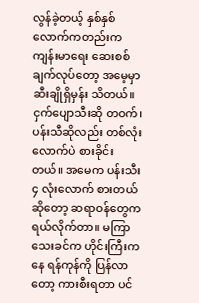လွန်ခဲ့တယ့် နှစ်နှစ်လောက်ကတည်းက ကျန်းမာရေး ဆေးစစ်ချက်လုပ်တော့ အမေ့မှာ ဆီးချိုရှိမှန်း သိတယ်။ ငှက်ပျောသီးဆို တဝက်၊ ပန်းသီဆိုလည်း တစ်လုံးလောက်ပဲ စားခိုင်းတယ်။ အမေက ပန်းသီး ၄ လုံးလောက် စားတယ်ဆိုတော့ ဆရာဝန်တွေက ရယ်လိုက်တာ။ မကြာသေးခင်က ဟိုင်းကြီးကနေ ရန်ကုန်ကို ပြန်လာတော့ ကားစီးရတာ ပင်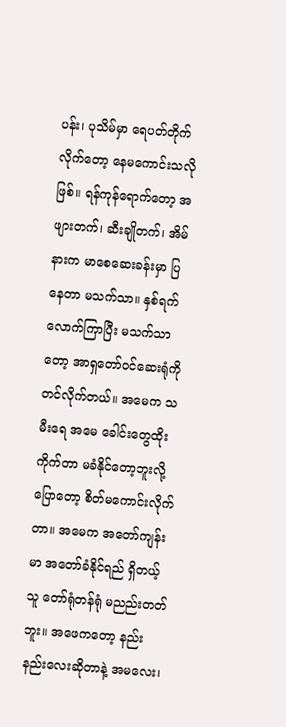ပန်း၊ ပုသိမ်မှာ ရေပတ်တိုက်လိုက်တော့ နေမကောင်းသလိုဖြစ်။ ရန်ကုန်ရောက်တော့ အဖျားတက်၊ ဆီးချိုတက်၊ အိမ်နားက မာစေဆေးခန်းမှာ ပြနေတာ မသက်သာ။ နှစ်ရက်လောက်ကြာပြီး မသက်သာတော့ အာရှတော်ဝင်ဆေးရုံကို တင်လိုက်တယ်။ အမေက သမီးရေ အမေ ခေါင်းတွေထိုးကိုက်တာ မခံနိုင်တော့ဘူးလို့ပြောတော့ စိတ်မကောင်းလိုက်တာ။ အမေက အတော်ကျန်းမာ အတော်ခံနိုင်ရည် ရှိတယ့်သူ တော်ရုံတန်ရုံ မညည်းတတ်ဘူး။ အဖေကတော့ နည်းနည်းလေးဆိုတာနဲ့ အမလေး၊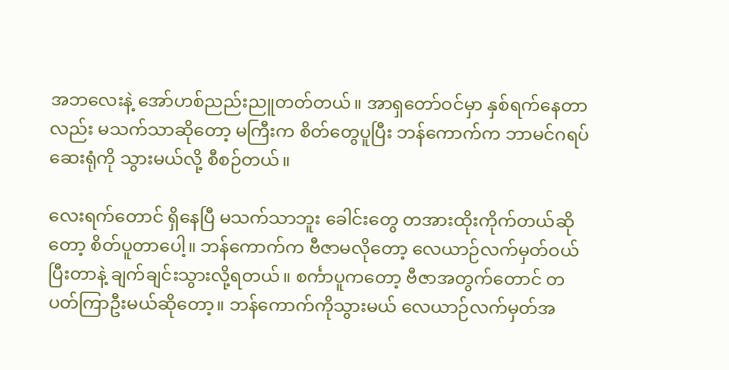အဘလေးနဲ့ အော်ဟစ်ညည်းညူတတ်တယ်။ အာရှတော်ဝင်မှာ နှစ်ရက်နေတာလည်း မသက်သာဆိုတော့ မကြီးက စိတ်တွေပူပြီး ဘန်ကောက်က ဘာမင်ဂရပ်ဆေးရုံကို သွားမယ်လို့ စီစဉ်တယ်။

လေးရက်တောင် ရှိနေပြီ မသက်သာဘူး ခေါင်းတွေ တအားထိုးကိုက်တယ်ဆိုတော့ စိတ်ပူတာပေါ့။ ဘန်ကောက်က ဗီဇာမလိုတော့ လေယာဉ်လက်မှတ်ဝယ်ပြီးတာနဲ့ ချက်ချင်းသွားလို့ရတယ်။ စင်္ကာပူကတော့ ဗီဇာအတွက်တောင် တပတ်ကြာဦးမယ်ဆိုတော့။ ဘန်ကောက်ကိုသွားမယ် လေယာဉ်လက်မှတ်အ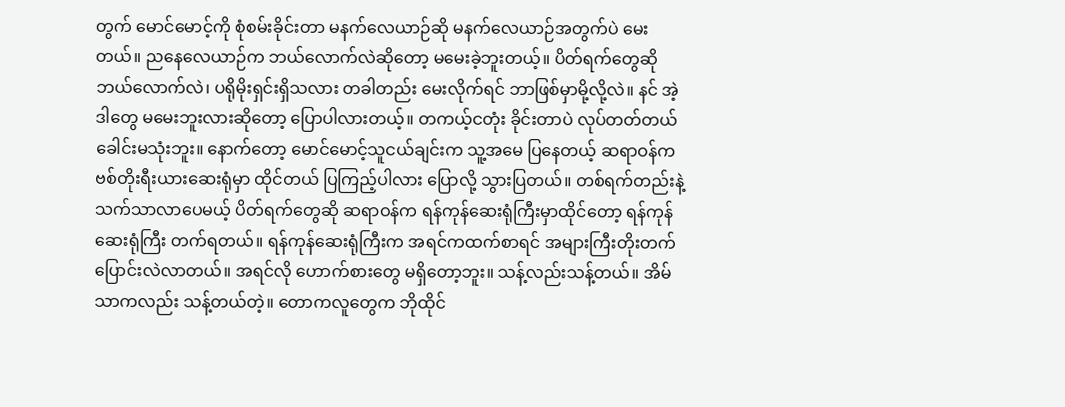တွက် မောင်မောင့်ကို စုံစမ်းခိုင်းတာ မနက်လေယာဉ်ဆို မနက်လေယာဉ်အတွက်ပဲ မေးတယ်။ ညနေလေယာဉ်က ဘယ်လောက်လဲဆိုတော့ မမေးခဲ့ဘူးတယ့်။ ပိတ်ရက်တွေဆို ဘယ်လောက်လဲ၊ ပရိုမိုးရှင်းရှိသလား တခါတည်း မေးလိုက်ရင် ဘာဖြစ်မှာမို့လို့လဲ။ နင် အဲ့ဒါတွေ မမေးဘူးလားဆိုတော့ ပြောပါလားတယ့်။ တကယ့်ငတုံး ခိုင်းတာပဲ လုပ်တတ်တယ် ခေါင်းမသုံးဘူး။ နောက်တော့ မောင်မောင့်သူငယ်ချင်းက သူ့အမေ ပြနေတယ့် ဆရာဝန်က ဗစ်တိုးရီးယားဆေးရုံမှာ ထိုင်တယ် ပြကြည့်ပါလား ပြောလို့ သွားပြတယ်။ တစ်ရက်တည်းနဲ့ သက်သာလာပေမယ့် ပိတ်ရက်တွေဆို ဆရာဝန်က ရန်ကုန်ဆေးရုံကြီးမှာထိုင်တော့ ရန်ကုန်ဆေးရုံကြီး တက်ရတယ်။ ရန်ကုန်ဆေးရုံကြီးက အရင်ကထက်စာရင် အများကြီးတိုးတက် ပြောင်းလဲလာတယ်။ အရင်လို ဟောက်စားတွေ မရှိတော့ဘူး။ သန့်လည်းသန့်တယ်။ အိမ်သာကလည်း သန့်တယ်တဲ့။ တောကလူတွေက ဘိုထိုင်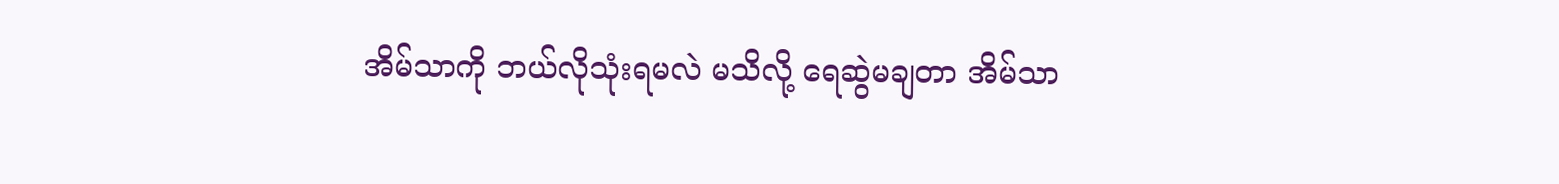အိမ်သာကို ဘယ်လိုသုံးရမလဲ မသိလို့ ရေဆွဲမချတာ အိမ်သာ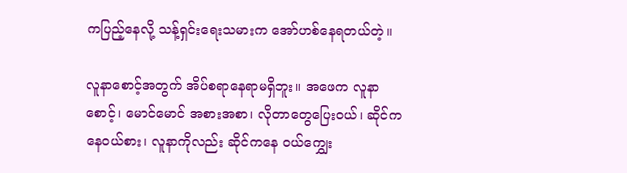ကပြည့်နေလို့ သန့်ရှင်းရေးသမားက အော်ဟစ်နေရတယ်တဲ့။

လူနာစောင့်အတွက် အိပ်စရာနေရာမရှိဘူး။ အဖေက လူနာစောင့်၊ မောင်မောင် အစားအစာ၊ လိုတာတွေပြေးဝယ်၊ ဆိုင်ကနေဝယ်စား၊ လူနာကိုလည်း ဆိုင်ကနေ ဝယ်‌ကျွှေး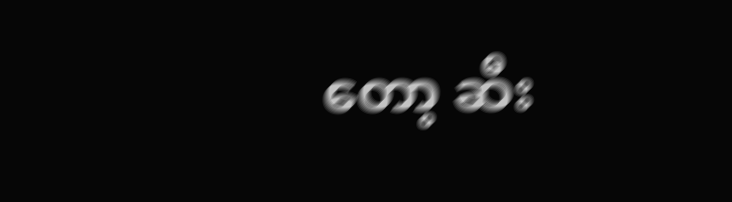တော့ ဆီး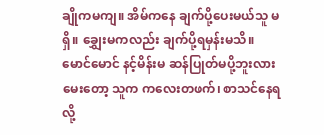ချိုကမကျ။ အိမ်ကနေ ချက်ပို့ပေးမယ်သူ မရှိ။ ချွှေးမကလည်း ချက်ပို့ရမှန်းမသိ။ မောင်မောင် နင့်မိန်းမ ဆန်ပြုတ်မပို့ဘူးလား မေးတော့ သူက ကလေးတဖက်၊ စာသင်နေရလို့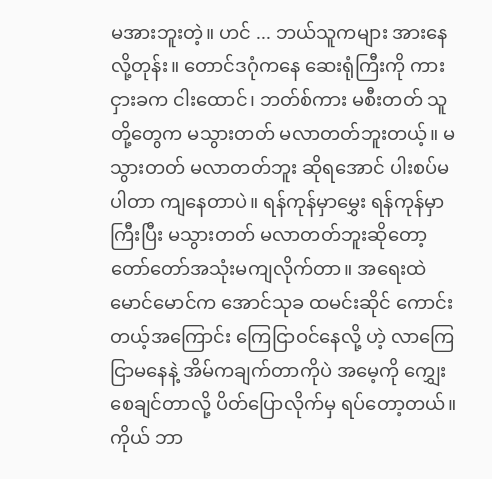မအားဘူးတဲ့။ ဟင် ... ဘယ်သူကများ အားနေလို့တုန်း။ တောင်ဒဂုံကနေ ဆေးရုံကြီးကို ကားငှားခက ငါးထောင်၊ ဘတ်စ်ကား မစီးတတ် သူတို့တွေက မသွားတတ် မလာတတ်ဘူးတယ့်။ မသွားတတ် မလာတတ်ဘူး ဆိုရအောင် ပါးစပ်မပါတာ ကျနေတာပဲ။ ရန်ကုန်မှာမွှေး ရန်ကုန်မှာကြီးပြီး မသွားတတ် မလာတတ်ဘူးဆိုတော့ တော်တော်အသုံးမကျလိုက်တာ။ အရေးထဲ မောင်မောင်က အောင်သုခ ထမင်းဆိုင် ကောင်းတယ့်အကြောင်း ကြေငြာဝင်နေလို့ ဟဲ့ လာကြေငြာမနေနဲ့ အိမ်ကချက်တာကိုပဲ အမေ့ကို ကျွှေးစေချင်တာလို့ ပိတ်ပြောလိုက်မှ ရပ်တော့တယ်။ ကိုယ် ဘာ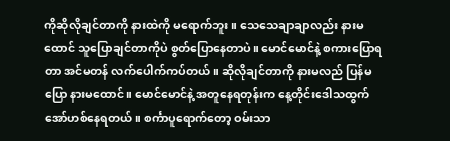ကိုဆိုလိုချင်တာကို နားထဲကို မရောက်ဘူး။ သေသေချာချာလည်း နားမထောင် သူပြောချင်တာကိုပဲ စွတ်ပြောနေတာပဲ။ မောင်မောင်နဲ့ စကားပြောရတာ အင်မတန် လက်ပေါက်ကပ်တယ်။ ဆိုလိုချင်တာကို နားမလည် ပြန်မပြော နားမထောင်။ မောင်မောင်နဲ့ အတူနေရတုန်းက နေ့တိုင်းဒေါသထွက် အော်ဟစ်နေရတယ်။ စင်္ကာပူရောက်တော့ ဝမ်းသာ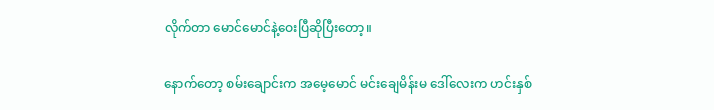လိုက်တာ မောင်မောင်နဲ့ဝေးပြီဆိုပြီးတော့။

နောက်တော့ စမ်းချောင်းက အမေ့မောင် မင်းချေမိန်းမ ဒေါ်လေးက ဟင်းနှစ်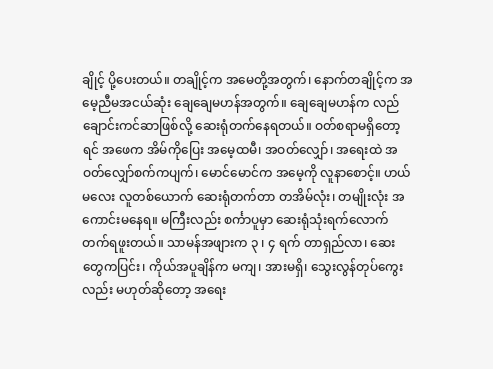ချိုင့် ပို့ပေးတယ်။ တချိုင့်က အမေတို့အတွက်၊ နောက်တချိုင့်က အမေ့ညီမအငယ်ဆုံး ချေချေမဟန်အတွက်။ ချေချေမဟန်က လည်ချောင်းကင်ဆာဖြစ်လို့ ဆေးရုံတက်နေရတယ်။ ဝတ်စရာမရှိတော့ရင် အဖေက အိမ်ကိုပြေး အမေ့ထမီ၊ အဝတ်လျှော်၊ အရေးထဲ အဝတ်လျှော်စက်ကပျက်၊ မောင်မောင်က အမေ့ကို လူနာစောင့်။ ဟယ်မလေး လူတစ်ယောက် ဆေးရုံတက်တာ တအိမ်လုံး၊ တမျိုးလုံး အကောင်းမနေရ။ မကြီးလည်း စင်္ကာပူမှာ ဆေးရုံသုံးရက်လောက် တက်ရဖူးတယ်။ သာမန်အဖျားက ၃ ၊ ၄ ရက် တာရှည်လာ၊ ဆေးတွေကပြင်း၊ ကိုယ်အပူချိန်က မကျ၊ အားမရှိ၊ သွေးလွန်တုပ်ကွေးလည်း မဟုတ်ဆိုတော့ အရေး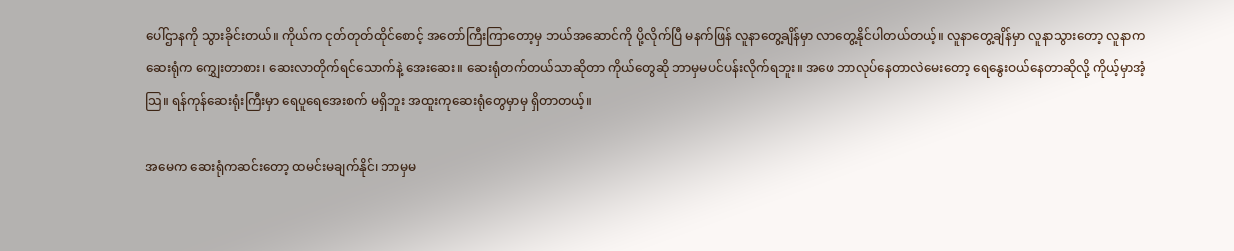ပေါ်ဌာနကို သွားခိုင်းတယ်။ ကိုယ်က ငုတ်တုတ်ထိုင်စောင့် အတော်ကြီးကြာတော့မှ ဘယ်အဆောင်ကို ပို့လိုက်ပြီ မနက်ဖြန် လူနာတွေ့ချိန်မှာ လာတွေ့နိုင်ပါတယ်တယ့်။ လူနာတွေ့ချိန်မှာ လူနာသွားတော့ လူနာက ဆေးရုံက ‌ကျွှေးတာစား၊ ဆေးလာတိုက်ရင်သောက်နဲ့ အေးဆေး။ ဆေးရုံတက်တယ်သာဆိုတာ ကိုယ်တွေဆို ဘာမှမပင်ပန်းလိုက်ရဘူး။ အဖေ ဘာလုပ်နေတာလဲမေးတော့ ရေနွေးဝယ်နေတာဆိုလို့ ကိုယ့်မှာအံ့သြ။ ရန်ကုန်ဆေးရုံးကြီးမှာ ရေပူရေအေးစက် မရှိဘူး အထူးကုဆေးရုံတွေမှာမှ ရှိတာတယ့်။

အမေက ဆေးရုံကဆင်းတော့ ထမင်းမချက်နိုင်၊ ဘာမှမ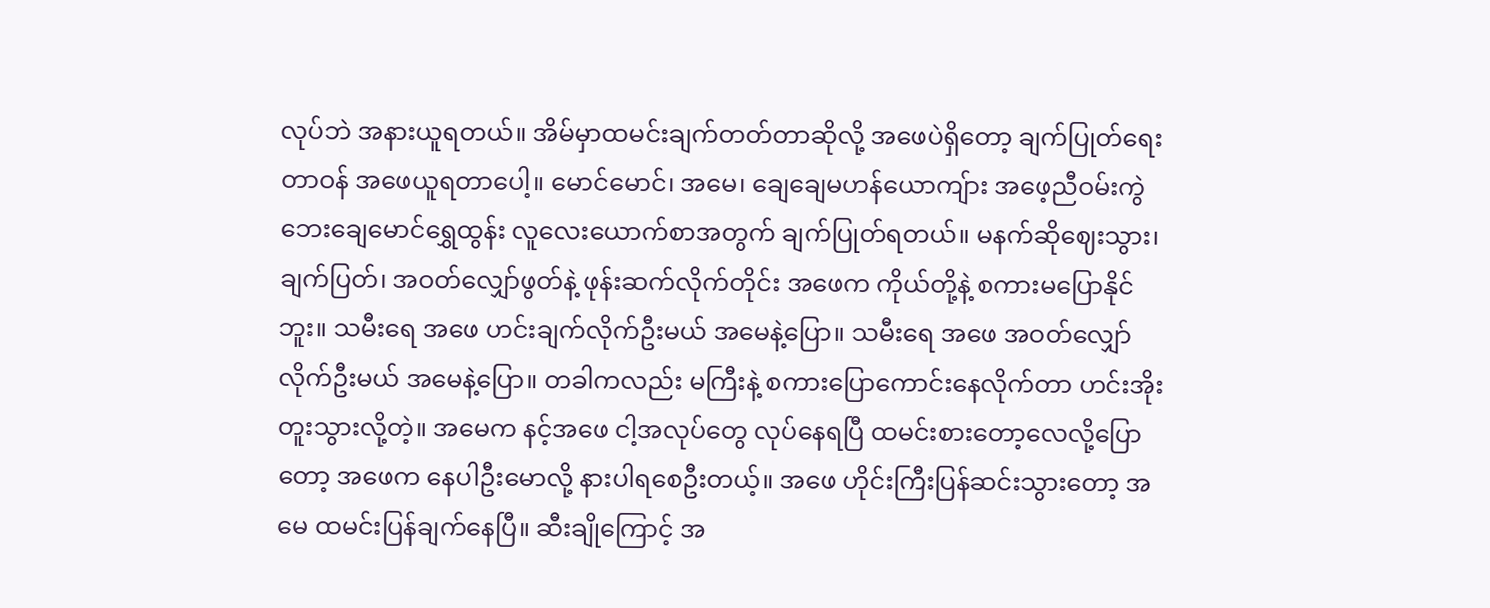လုပ်ဘဲ အနားယူရတယ်။ အိမ်မှာထမင်းချက်တတ်တာဆိုလို့ အဖေပဲရှိတော့ ချက်ပြုတ်ရေးတာဝန် အဖေယူရတာပေါ့။ မောင်မောင်၊ အမေ၊ ချေချေမဟန်ယောကျ်ား အဖေ့ညီဝမ်းကွဲ ဘေးချေမောင်ရွှေထွန်း လူလေးယောက်စာအတွက် ချက်ပြုတ်ရတယ်။ မနက်ဆိုဈေးသွား၊ ချက်ပြတ်၊ အဝတ်လျှော်ဖွတ်နဲ့ ဖုန်းဆက်လိုက်တိုင်း အဖေက ကိုယ်တို့နဲ့ စကားမပြောနိုင်ဘူး။ သမီးရေ အဖေ ဟင်းချက်လိုက်ဦးမယ် အမေနဲ့ပြော။ သမီးရေ အဖေ အဝတ်လျှော်လိုက်ဦးမယ် အမေနဲ့ပြော။ တခါကလည်း မကြီးနဲ့ စကားပြောကောင်းနေလိုက်တာ ဟင်းအိုးတူးသွားလို့တဲ့။ အမေက နင့်အဖေ ငါ့အလုပ်တွေ လုပ်နေရပြီ ထမင်းစားတော့လေလို့ပြောတော့ အဖေက နေပါဦးမောလို့ နားပါရစေဦးတယ့်။ အဖေ ဟိုင်းကြီးပြန်ဆင်းသွားတော့ အမေ ထမင်းပြန်ချက်နေပြီ။ ဆီးချိုကြောင့် အ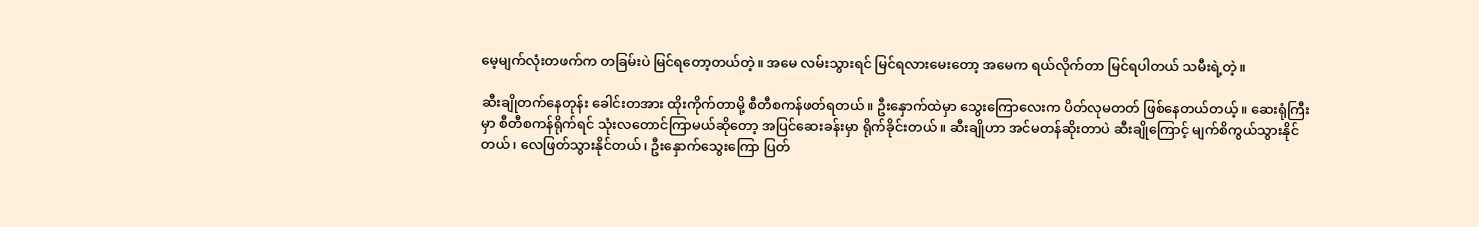မေ့မျက်လုံးတဖက်က တခြမ်းပဲ မြင်ရတော့တယ်တဲ့။ အမေ လမ်းသွားရင် မြင်ရလားမေးတော့ အမေက ရယ်လိုက်တာ မြင်ရပါတယ် သမီးရဲ့တဲ့။

ဆီးချိုတက်နေတုန်း ခေါင်းတအား ထိုးကိုက်တာမို့ စီတီစကန်ဖတ်ရတယ်။ ဦးနှောက်ထဲမှာ သွေးကြောလေးက ပိတ်လုမတတ် ဖြစ်နေတယ်တယ့်။ ဆေးရုံကြီးမှာ စီတီစကန်ရိုက်ရင် သုံးလတောင်ကြာမယ်ဆိုတော့ အပြင်ဆေးခန်းမှာ ရိုက်ခိုင်းတယ်။ ဆီးချိုဟာ အင်မတန်ဆိုးတာပဲ ဆီးချိုကြောင့် မျက်စိကွယ်သွားနိုင်တယ်၊ လေဖြတ်သွားနိုင်တယ်၊ ဦးနှောက်သွေးကြော ပြတ်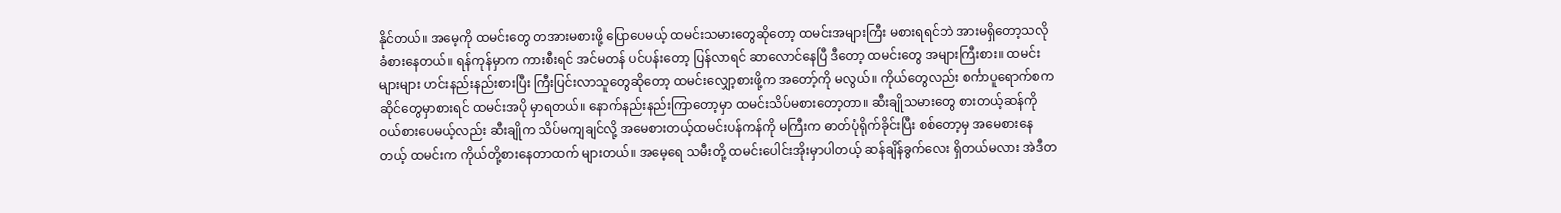နိုင်တယ်။ အမေ့ကို ထမင်းတွေ တအားမစားဖို့ ပြောပေမယ့် ထမင်းသမားတွေဆိုတော့ ထမင်းအများကြီး မစားရရင်ဘဲ အားမရှိတော့သလို ခံစားနေတယ်။ ရန်ကုန်မှာက ကားစီးရင် အင်မတန် ပင်ပန်းတော့ ပြန်လာရင် ဆာလောင်နေပြီ ဒီတော့ ထမင်းတွေ အများကြီးစား။ ထမင်းများများ ဟင်းနည်းနည်းစားပြီး ကြီးပြင်းလာသူတွေဆိုတော့ ထမင်းလျှော့စားဖို့က အတော့်ကို မလွယ်။ ကိုယ်တွေလည်း စင်္ကာပူရောက်စက ဆိုင်တွေမှာစားရင် ထမင်းအပို မှာရတယ်။ နောက်နည်းနည်းကြာတော့မှာ ထမင်းသိပ်မစားတော့တာ။ ဆီးချိုသမားတွေ စားတယ့်ဆန်ကို ဝယ်စားပေမယ့်လည်း ဆီးချိုက သိပ်မကျချင်လို့ အမေစားတယ့်ထမင်းပန်ကန်ကို မကြီးက ဓာတ်ပုံရိုက်ခိုင်းပြီး စစ်တော့မှ အမေစားနေတယ့် ထမင်းက ကိုယ်တို့စားနေတာထက် များတယ်။ အမေ့ရေ သမီးတို့ ထမင်းပေါင်းအိုးမှာပါတယ့် ဆန်ချိန်ခွက်လေး ရှိတယ်မလား အဲဒီတ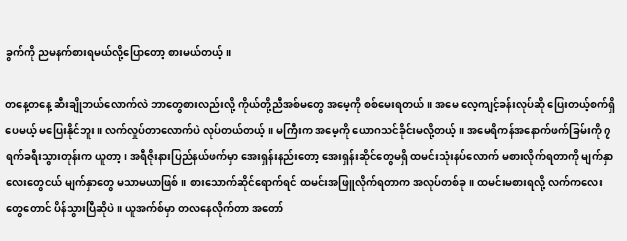ခွက်ကို ညမနက်စားရမယ်လို့ပြောတော့ စားမယ်တယ့်။

တနေ့တနေ့ ဆီးချိုဘယ်လောက်လဲ ဘာတွေစားလည်းလို့ ကိုယ်တို့ညီအစ်မတွေ အမေ့ကို စစ်မေးရတယ်။ အမေ လေ့ကျင့်ခန်းလုပ်ဆို ပြေးတယ့်စက်ရှိပေမယ့် မပြေးနိုင်ဘူး။ လက်လှုပ်တာလောက်ပဲ လုပ်တယ်တယ့်။ မကြီးက အမေ့ကို ယောဂသင်ခိုင်းမလို့တယ့်။ အမေရိကန်အနောက်ဖက်ခြမ်းကို ၇ရက်ခရီးသွားတုန်းက ယူတာ့၊ အရီဇိုးနားပြည်နယ်ဖက်မှာ အေးရှန်းနည်းတော့ အေးရှန်းဆိုင်တွေမရှိ ထမင်းသုံးနပ်လောက် မစားလိုက်ရတာကို မျက်နှာလေးတွေငယ် မျက်နှာတွေ မသာမယာဖြစ်။ စားသောက်ဆိုင်ရောက်ရင် ထမင်းအဖြူလိုက်ရတာက အလုပ်တစ်ခု။ ထမင်းမစားရလို့ လက်ကလေးတွေတောင် ပိန်သွားပြီဆိုပဲ။ ယူအက်စ်မှာ တလနေလိုက်တာ အတော်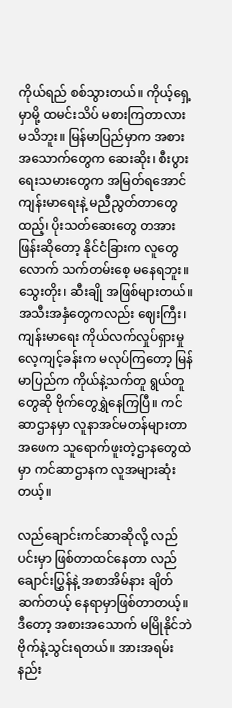ကိုယ်ရည် စစ်သွားတယ်။ ကိုယ့်ရှေ့မှာမို့ ထမင်းသိပ် မစားကြတာလား မသိဘူး။ မြန်မာပြည်မှာက အစားအသောက်တွေက ဆေးဆိုး၊ စီးပွားရေးသမားတွေက အမြတ်ရအောင် ကျန်းမာရေးနဲ့ မညီညွတ်တာတွေထည့်၊ ပိုးသတ်ဆေးတွေ တအားဖြန်းဆိုတော့ နိုင်ငံခြားက လူတွေလောက် သက်တမ်းစေ့ မနေရဘူး။ သွေးတိုး၊ ဆီးချို အဖြစ်များတယ်။ အသီးအနှံတွေကလည်း ဈေးကြီး၊ ကျန်းမာရေး ကိုယ်လက်လှုပ်ရှားမှု လေ့ကျင့်ခန်းက မလုပ်ကြတော့ မြန်မာပြည်က ကိုယ်နဲ့သက်တူ ရွယ်တူတွေဆို ဗိုက်တွေရွှဲနေကြပြီ။ ကင်ဆာဌာနမှာ လူနာအင်မတန်များတာ အဖေက သူရောက်ဖူးတဲ့ဌာနတွေထဲမှာ ကင်ဆာဌာနက လူအများဆုံးတယ့်။

လည်ချောင်းကင်ဆာဆိုလို့ လည်ပင်းမှာ ဖြစ်တာထင်နေတာ လည်ချောင်းပြွှန်နဲ့ အစာအိမ်နား ချိတ်ဆက်တယ့် နေရာမှာဖြစ်တာတယ့်။ ဒီတော့ အစားအသောက် မမြိုနိုင်ဘဲ ဗိုက်နဲ့သွင်းရတယ်။ အားအရမ်းနည်း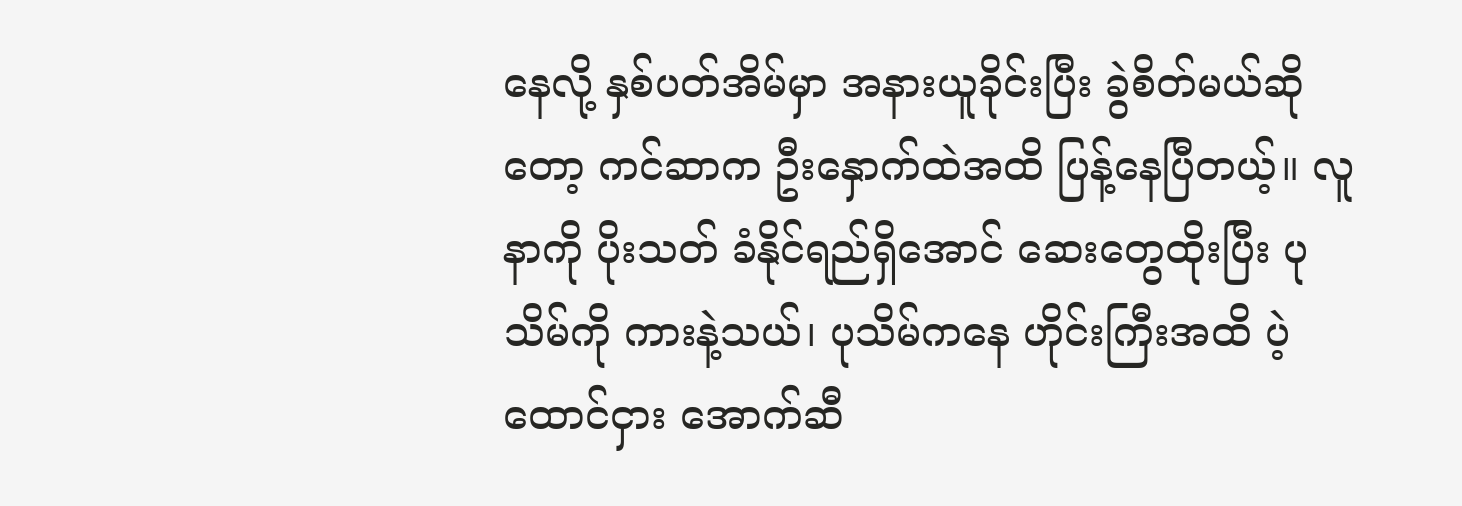နေလို့ နှစ်ပတ်အိမ်မှာ အနားယူခိုင်းပြီး ခွဲစိတ်မယ်ဆိုတော့ ကင်ဆာက ဦးနှောက်ထဲအထိ ပြန့်နေပြီတယ့်။ လူနာကို ပိုးသတ် ခံနိုင်ရည်ရှိအောင် ဆေးတွေထိုးပြီး ပုသိမ်ကို ကားနဲ့သယ်၊ ပုသိမ်ကနေ ဟိုင်းကြီးအထိ ပဲ့ထောင်ငှား အောက်ဆီ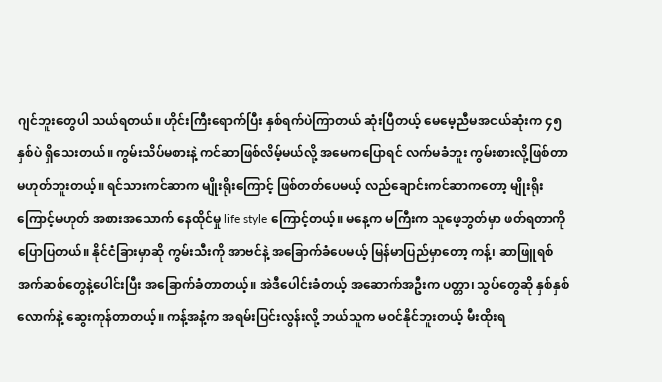ဂျင်ဘူးတွေပါ သယ်ရတယ်။ ဟိုင်းကြီးရောက်ပြီး နှစ်ရက်ပဲကြာတယ် ဆုံးပြီတယ့် မေမေ့ညီမအငယ်ဆုံးက ၄၅ နှစ်ပဲ ရှိသေးတယ်။ ကွမ်းသိပ်မစားနဲ့ ကင်ဆာဖြစ်လိမ့်မယ်လို့ အမေကပြောရင် လက်မခံဘူး ကွမ်းစားလို့ဖြစ်တာ မဟုတ်ဘူးတယ့်။ ရင်သားကင်ဆာက မျိုးရိုးကြောင့် ဖြစ်တတ်ပေမယ့် လည်ချောင်းကင်ဆာကတော့ မျိုးရိုးကြောင့်မဟုတ် အစားအသောက် နေထိုင်မှု life style ကြောင့်တယ့်။ မနေ့က မကြီးက သူဖေ့ဘွတ်မှာ ဖတ်ရတာကို ပြောပြတယ်။ နိုင်ငံခြားမှာဆို ကွမ်းသီးကို အာဗင်နဲ့ အခြောက်ခံပေမယ့် မြန်မာပြည်မှာတော့ ကန့်၊ ဆာဖြူရစ်အက်ဆစ်တွေနဲ့ပေါင်းပြီး အခြောက်ခံတာတယ့်။ အဲဒီပေါင်းခံတယ့် အဆောက်အဦးက ပတ္တာ၊ သွပ်တွေဆို နှစ်နှစ်လောက်နဲ့ ဆွေးကုန်တာတယ့်။ ကန့်အနံ့က အရမ်းပြင်းလွန်းလို့ ဘယ်သူက မဝင်နိုင်ဘူးတယ့် မီးထိုးရ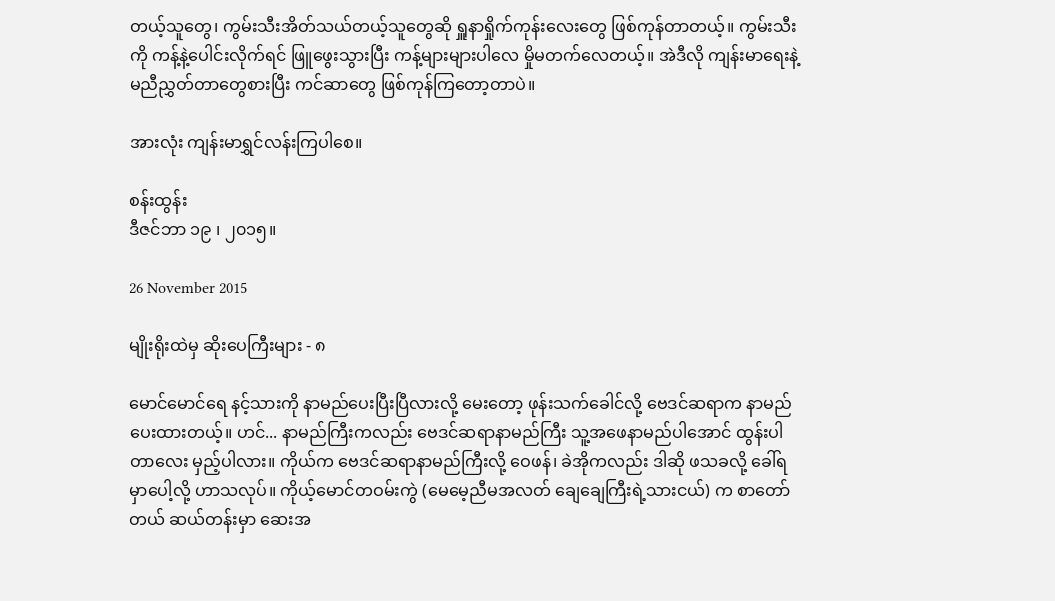တယ့်သူတွေ၊ ကွမ်းသီးအိတ်သယ်တယ့်သူတွေဆို ရှူနာရှိုက်ကုန်းလေးတွေ ဖြစ်ကုန်တာတယ့်။ ကွမ်းသီးကို ကန့်နဲ့ပေါင်းလိုက်ရင် ဖြူဖွေးသွားပြီး ကန့်များများပါလေ မှိုမတက်လေတယ့်။ အဲဒီလို ကျန်းမာရေးနဲ့ မညီညွှတ်တာတွေစားပြီး ကင်ဆာတွေ ဖြစ်ကုန်ကြတော့တာပဲ။

အားလုံး ကျန်းမာရွှင်လန်းကြပါစေ။

စန်းထွန်း
ဒီဇင်ဘာ ၁၉ ၊ ၂၀၁၅။

26 November 2015

မျိုးရိုးထဲမှ ဆိုးပေကြီးများ - ၈

မောင်မောင်ရေ နင့်သားကို နာမည်ပေးပြီးပြီလားလို့ မေးတော့ ဖုန်းသက်ခေါင်လို့ ဗေဒင်ဆရာက နာမည်ပေးထားတယ့်။ ဟင်... နာမည်ကြီးကလည်း ဗေဒင်ဆရာနာမည်ကြီး သူ့အဖေနာမည်ပါအောင် ထွန်းပါတာလေး မှည့်ပါလား။ ကိုယ်က ဗေဒင်ဆရာနာမည်ကြီးလို့ ဝေဖန်၊ ခဲအိုကလည်း ဒါဆို ဖသခလို့ ခေါ်ရမှာပေါ့လို့ ဟာသလုပ်။ ကိုယ့်မောင်တဝမ်းကွဲ (မေမေ့ညီမအလတ် ချေချေကြီးရဲ့သားငယ်) က စာတော်တယ် ဆယ်တန်းမှာ ဆေးအ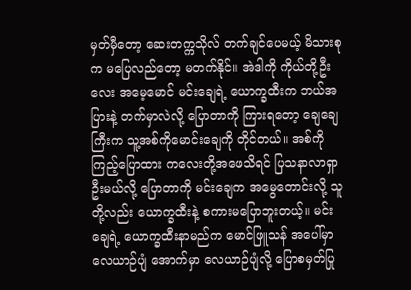မှတ်မှီတော့ ဆေးတက္ကသိုလ် တက်ချင်ပေမယ့် မိသားစုက မပြေလည်တော့ မတက်နိုင်။ အဲဒါကို ကိုယ်တို့ဦးလေး အမေ့မောင် မင်းချေရဲ့ ယောက္ခထီးက ဘယ်အပြားနဲ့ တက်မှာလဲလို့ ပြောတာကို ကြားရတော့ ချေချေကြီးက သူ့အစ်ကိုမောင်းချေကို တိုင်တယ်။ အစ်ကို ကြည့်ပြောထား ကလေးတို့အဖေသိရင် ပြသနာလာရှာဦးမယ်လို့ ပြောတာကို မင်းချေက အမွေတောင်းလို့ သူတို့လည်း ယောက္ခထီးနဲ့ စကားမပြောဘူးတယ့်။ မင်းချေရဲ့ ယောက္ခထီးနာမည်က မောင်ဖြူသန် အပေါ်မှာ လေယာဉ်ပျံ အောက်မှာ လေယာဉ်ပျံလို့ ပြောစမှတ်ပြု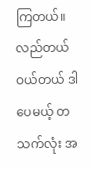ကြတယ်။ လည်တယ် ဝယ်တယ် ဒါပေမယ့် တသက်လုံး အ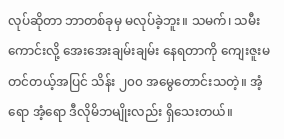လုပ်ဆိုတာ ဘာတစ်ခုမှ မလုပ်ခဲ့ဘူး။ သမက်၊ သမီးကောင်းလို့ အေးအေးချမ်းချမ်း နေရတာကို ကျေးဇူးမတင်တယ့်အပြင် သိန်း ၂၀၀ အမွေတောင်းသတဲ့။ အံ့ရော အံ့ရော ဒီလိုမိဘမျိုးလည်း ရှိသေးတယ်။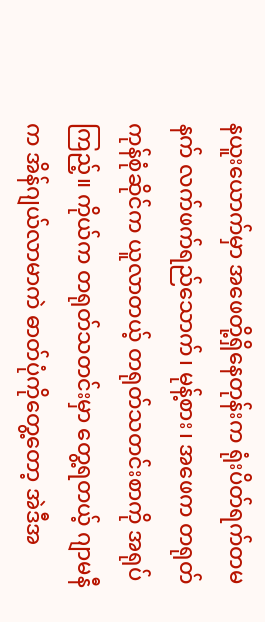နယူးယောက်မှာ အဖေတို့ရှိနေတုန်းက ရုံးပိတ်ရက်တမနက် လက်ဖက်ရည်သောက်၊ မုန့်စား၊ အဖေက တရုတ်ကုန်စုံဆိုင်က ယူလာတယ့် တရုတ်သတင်းစာကို အရုပ်ကြည့်။ ကိုယ်က တရုတ်သတင်းမှာ တွေ့ရတယ့် ဂျာမနီက အိန်ဂျယ်လာမာကဲ ဓာတ်ပုံကိုတွေ့တော့ အဲဒီအ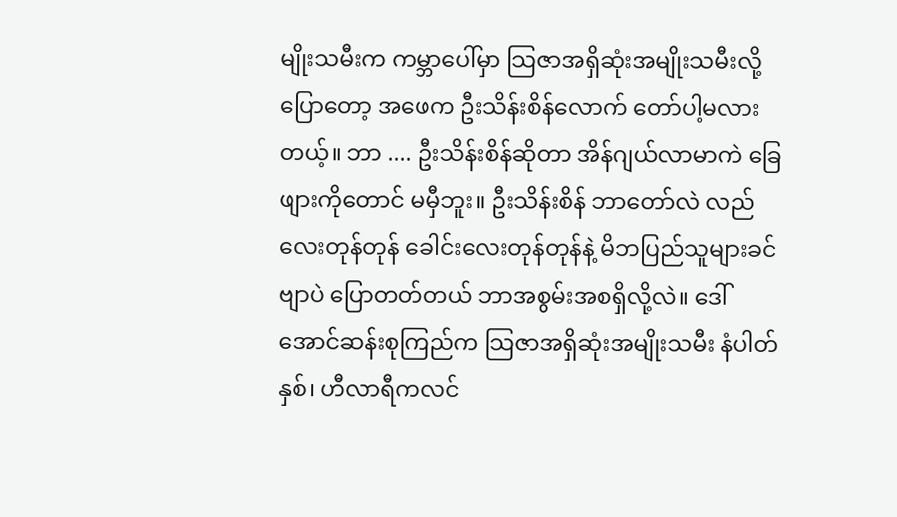မျိုးသမီးက ကမ္ဘာပေါ်မှာ သြဇာအရှိဆုံးအမျိုးသမီးလို့ပြောတော့ အဖေက ဦးသိန်းစိန်လောက် တော်ပါ့မလားတယ့်။ ဘာ .... ဦးသိန်းစိန်ဆိုတာ အိန်ဂျယ်လာမာကဲ ခြေဖျားကိုတောင် မမှီဘူး။ ဦးသိန်းစိန် ဘာတော်လဲ လည်လေးတုန်တုန် ခေါင်းလေးတုန်တုန်နဲ့ မိဘပြည်သူများခင်ဗျာပဲ ပြောတတ်တယ် ဘာအစွမ်းအစရှိလို့လဲ။ ဒေါ်အောင်ဆန်းစုကြည်က သြဇာအရှိဆုံးအမျိုးသမီး နံပါတ်နှစ်၊ ဟီလာရီကလင်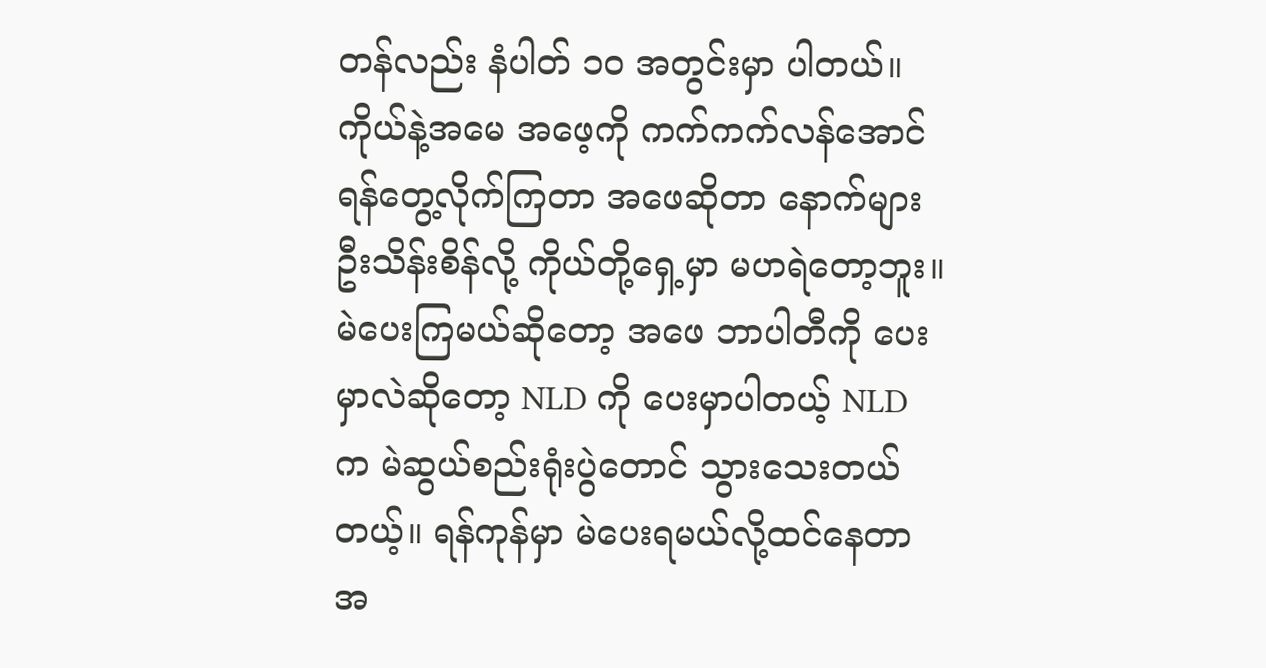တန်လည်း နံပါတ် ၁၀ အတွင်းမှာ ပါတယ်။ ကိုယ်နဲ့အမေ အဖေ့ကို ကက်ကက်လန်အောင် ရန်တွေ့လိုက်ကြတာ အဖေဆိုတာ နောက်များ ဦးသိန်းစိန်လို့ ကိုယ်တို့ရှေ့မှာ မဟရဲတော့ဘူး။ မဲပေးကြမယ်ဆိုတော့ အဖေ ဘာပါတီကို ပေးမှာလဲဆိုတော့ NLD ကို ပေးမှာပါတယ့် NLD က မဲဆွယ်စည်းရုံးပွဲတောင် သွားသေးတယ်တယ့်။ ရန်ကုန်မှာ မဲပေးရမယ်လို့ထင်နေတာ အ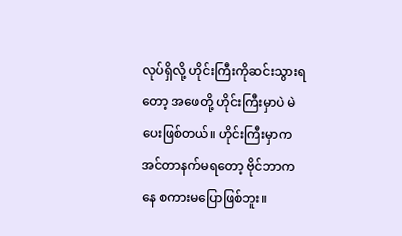လုပ်ရှိလို့ ဟိုင်းကြီးကိုဆင်းသွားရတော့ အဖေတို့ ဟိုင်းကြီးမှာပဲ မဲပေးဖြစ်တယ်။ ဟိုင်းကြီးမှာက အင်တာနက်မရတော့ ဗိုင်ဘာကနေ စကားမပြောဖြစ်ဘူး။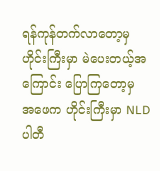ရန်ကုန်တက်လာတော့မှ ဟိုင်းကြီးမှာ မဲပေးတယ့်အကြောင်း ပြောကြတော့မှ အဖေက ဟိုင်းကြီးမှာ NLD ပါတီ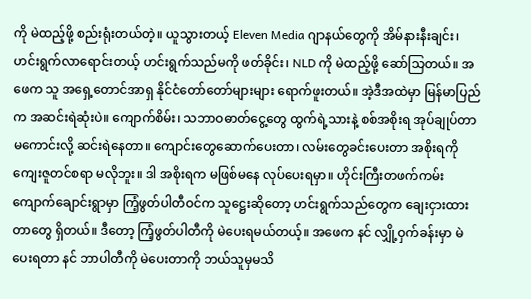ကို မဲထည့်ဖို့ စည်းရုံးတယ်တဲ့။ ယူသွားတယ့် Eleven Media ဂျာနယ်တွေကို အိမ်နားနီးချင်း၊ ဟင်းရွက်လာရောင်းတယ့် ဟင်းရွက်သည်မကို ဖတ်ခိုင်း၊ NLD ကို မဲထည့်ဖို့ ဆော်သြတယ်။ အဖေက သူ အရှေ့တောင်အာရှ နိုင်ငံတော်တော်များများ ရောက်ဖူးတယ်။ အဲ့ဒီအထဲမှာ မြန်မာပြည်က အဆင်းရဲဆုံးပဲ။ ကျောက်စိမ်း၊ သဘာဝဓာတ်ငွေ့တွေ ထွက်ရဲ့သားနဲ့ စစ်အစိုးရ အုပ်ချုပ်တာ မကောင်းလို့ ဆင်းရဲနေတာ။ ကျောင်းတွေဆောက်ပေးတာ၊ လမ်းတွေခင်းပေးတာ အစိုးရကို ကျေးဇူတင်စရာ မလိုဘူး။ ဒါ အစိုးရက မဖြစ်မနေ လုပ်ပေးရမှာ။ ဟိုင်းကြီးတဖက်ကမ်း ကျောက်ချောင်းရွာမှာ ကြံ့ဖွတ်ပါတီဝင်က သူဋ္ဌေးဆိုတော့ ဟင်းရွက်သည်တွေက ချေးငှားထားတာတွေ ရှိတယ်။ ဒီတော့ ကြံ့ဖွတ်ပါတီကို မဲပေးရမယ်တယ့်။ အဖေက နင် လျှို့ဝှက်ခန်းမှာ မဲပေးရတာ နင် ဘာပါတီကို မဲပေးတာကို ဘယ်သူမှမသိ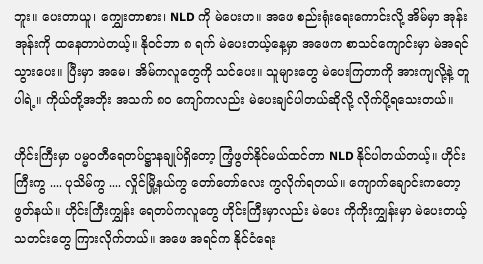ဘူး။ ပေးတာယူ၊ ‌ကျွှေးတာစား၊ NLD ကို မဲပေးဟ။ အဖေ စည်းရုံးရေးကောင်းလို့ အိမ်မှာ အုန်းအုန်းကို ထနေတာပဲတယ့်။ နိုဝင်ဘာ ၈ ရက် မဲပေးတယ့်နေ့မှာ အဖေက စာသင်ကျောင်းမှာ မဲအရင်သွားပေး။ ပြီးမှာ အမေ၊ အိမ်ကလူတွေကို သင်ပေး။ သူများတွေ မဲပေးကြတာကို အားကျလို့နဲ့ တူပါရဲ့။ ကိုယ်တို့အဘိုး အသက် ၈၀ ကျော်ကလည်း မဲပေးချင်ပါတယ်ဆိုလို့ လိုက်ပို့ရသေးတယ်။

ဟိုင်းကြီးမှာ ပမ္မဝတီရေတပ်ဋ္ဌာနချုပ်ရှိတော့ ကြံ့ဖွတ်နိုင်မယ်ထင်တာ NLD နိုင်ပါတယ်တယ့်။ ဟိုင်းကြီးကွ .... ပုသိမ်ကွ .... လှိုင်မြို့နယ်ကွ တော်တော်လေး ကွလိုက်ရတယ်။ ကျောက်ချောင်းကတော့ ဖွတ်နယ်။ ဟိုင်းကြီးကျွှန်း ရေတပ်ကလူတွေ ဟိုင်းကြီးမှာလည်း မဲပေး ကိုကိုးကျွှန်းမှာ မဲပေးတယ့် သတင်းတွေ ကြားလိုက်တယ်။ အဖေ အရင်က နိုင်ငံရေး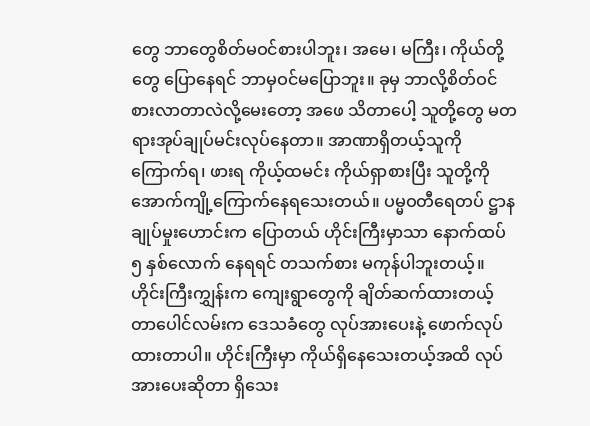တွေ ဘာတွေစိတ်မဝင်စားပါဘူး၊ အမေ၊ မကြီး၊ ကိုယ်တို့တွေ ပြောနေရင် ဘာမှဝင်မပြောဘူး။ ခုမှ ဘာလို့စိတ်ဝင်စားလာတာလဲလို့မေးတော့ အဖေ သိတာပေါ့ သူတို့တွေ မတရားအုပ်ချုပ်မင်းလုပ်နေတာ။ အာဏာရှိတယ့်သူကို ကြောက်ရ၊ ဖားရ ကိုယ့်ထမင်း ကိုယ်ရှာစားပြီး သူတို့ကို အောက်ကျို့ကြောက်နေရသေးတယ်။ ပမ္မဝတီရေတပ် ဋ္ဌာနချုပ်မှုးဟောင်းက ပြောတယ် ဟိုင်းကြီးမှာသာ နောက်ထပ် ၅ နှစ်လောက် နေရရင် တသက်စား မကုန်ပါဘူးတယ့်။ ဟိုင်းကြီးကျွှန်းက ကျေးရွာတွေကို ချိတ်ဆက်ထားတယ့် တာပေါင်လမ်းက ဒေသခံတွေ လုပ်အားပေးနဲ့ ဖောက်လုပ်ထားတာပါ။ ဟိုင်းကြီးမှာ ကိုယ်ရှိနေသေးတယ့်အထိ လုပ်အားပေးဆိုတာ ရှိသေး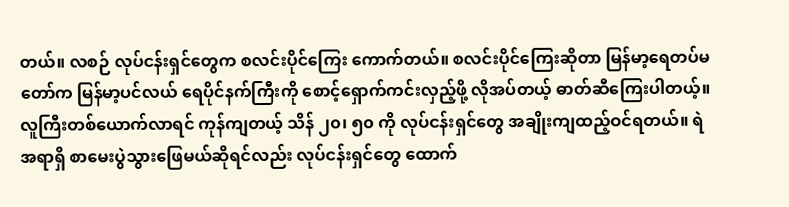တယ်။ လစဉ် လုပ်ငန်းရှင်တွေက စလင်းပိုင်ကြေး ကောက်တယ်။ စလင်းပိုင်ကြေးဆိုတာ မြန်မာ့ရေတပ်မတော်က မြန်မာ့ပင်လယ် ရေပိုင်နက်ကြီးကို စောင့်ရှောက်ကင်းလှည့်ဖို့ လိုအပ်တယ့် ဓာတ်ဆီကြေးပါတယ့်။ လူကြီးတစ်ယောက်လာရင် ကုန်ကျတယ့် သိန် ၂၀၊ ၅၀ ကို လုပ်ငန်းရှင်တွေ အချိုးကျထည့်ဝင်ရတယ်။ ရဲအရာရှိ စာမေးပွဲသွားဖြေမယ်ဆိုရင်လည်း လုပ်ငန်းရှင်တွေ ထောက်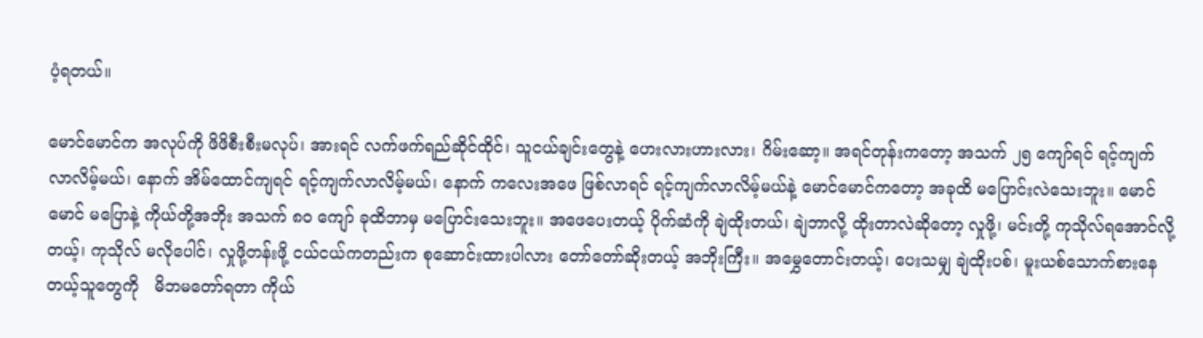ပံ့ရတယ်။

မောင်မောင်က အလုပ်ကို ဖိဖိစီးစီးမလုပ်၊ အားရင် လက်ဖက်ရည်ဆိုင်ထိုင်၊ သူငယ်ချင်းတွေနဲ့ ဟေးလားဟားလား၊ ဂိမ်းဆော့။ အရင်တုန်းကတော့ အသက် ၂၅ ကျော်ရင် ရင့်ကျက်လာလိမ့်မယ်၊ နောက် အိမ်ထောင်ကျရင် ရင့်ကျက်လာလိမ့်မယ်၊ နောက် ကလေးအဖေ ဖြစ်လာရင် ရင့်ကျက်လာလိမ့်မယ်နဲ့ မောင်မောင်ကတော့ အခုထိ မပြောင်းလဲသေးဘူး။ မောင်မောင် မပြောနဲ့ ကိုယ်တို့အဘိုး အသက် ၈၀ ကျော် ခုထိဘာမှ မပြောင်းသေးဘူး။ အဖေပေးတယ့် ပိုက်ဆံကို ချဲထိုးတယ်၊ ချဲဘာလို့ ထိုးတာလဲဆိုတော့ လှုဖို့၊ မင်းတို့ ကုသိုလ်ရအောင်လို့တယ့်၊ ကုသိုလ် မလိုပေါင်၊ လှုဖို့တန်းဖို့ ငယ်ငယ်ကတည်းက စုဆောင်းထားပါလား တော်တော်ဆိုးတယ့် အဘိုးကြီး။ အမွှေတောင်းတယ့်၊ ပေးသမျှ ချဲထိုးပစ်၊ မူးယစ်သောက်စားနေတယ့်သူတွေကို   မိဘမတော်ရတာ ကိုယ်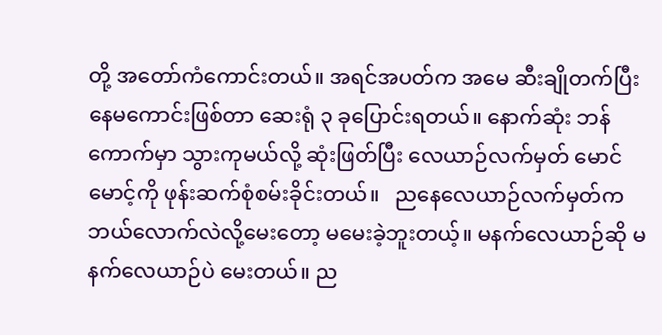တို့ အတော်ကံကောင်းတယ်။ အရင်အပတ်က အမေ ဆီးချိုတက်ပြီး နေမကောင်းဖြစ်တာ ဆေးရုံ ၃ ခုပြောင်းရတယ်။ နောက်ဆုံး ဘန်ကောက်မှာ သွားကုမယ်လို့ ဆုံးဖြတ်ပြီး လေယာဉ်လက်မှတ် မောင်မောင့်ကို ဖုန်းဆက်စုံစမ်းခိုင်းတယ်။   ညနေလေယာဉ်လက်မှတ်က ဘယ်လောက်လဲလို့မေးတော့ မမေးခဲ့ဘူးတယ့်။ မနက်လေယာဉ်ဆို မနက်လေယာဉ်ပဲ မေးတယ်။ ည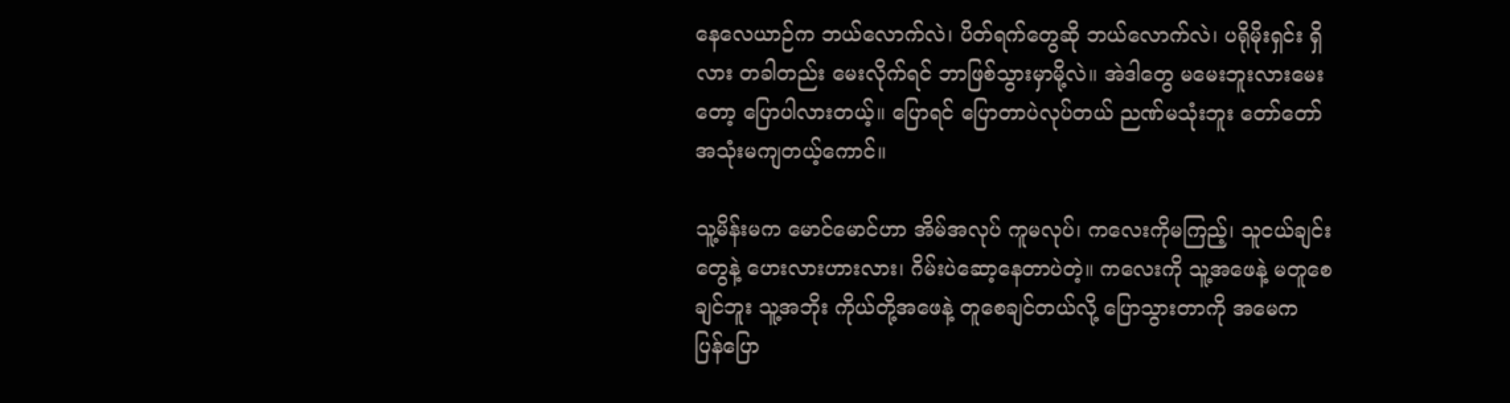နေလေယာဉ်က ဘယ်လောက်လဲ၊ ပိတ်ရက်တွေဆို ဘယ်လောက်လဲ၊ ပရိုမိုးရှင်း ရှိလား တခါတည်း မေးလိုက်ရင် ဘာဖြစ်သွားမှာမို့လဲ။ အဲဒါတွေ မမေးဘူးလားမေးတော့ ပြောပါလားတယ့်။ ပြောရင် ပြောတာပဲလုပ်တယ် ညဏ်မသုံးဘူး တော်တော်အသုံးမကျတယ့်ကောင်။

သူ့မိန်းမက မောင်မောင်ဟာ အိမ်အလုပ် ကူမလုပ်၊ ကလေးကိုမကြည့်၊ သူငယ်ချင်းတွေနဲ့ ဟေးလားဟားလား၊ ဂိမ်းပဲဆော့နေတာပဲတဲ့။ ကလေးကို သူ့အဖေနဲ့ မတူစေချင်ဘူး သူ့အဘိုး ကိုယ်တို့အဖေနဲ့ တူစေချင်တယ်လို့ ပြောသွားတာကို အမေက ပြန်ပြော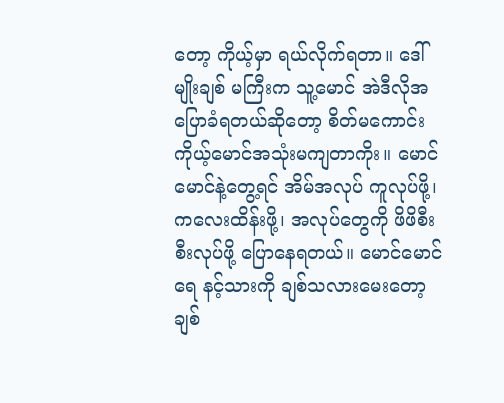တော့ ကိုယ့်မှာ ရယ်လိုက်ရတာ။ ဒေါ်မျိုးချစ် မကြီးက သူ့မောင် အဲဒီလိုအပြောခံရတယ်ဆိုတော့ စိတ်မကောင်း ကိုယ့်မောင်အသုံးမကျတာကိုး။ မောင်မောင်နဲ့တွေ့ရင် အိမ်အလုပ် ကူလုပ်ဖို့၊ ကလေးထိန်းဖို့၊ အလုပ်တွေကို ဖိဖိစီးစီးလုပ်ဖို့ ပြောနေရတယ်။ မောင်မောင်ရေ နင့်သားကို ချစ်သလားမေးတော့ ချစ်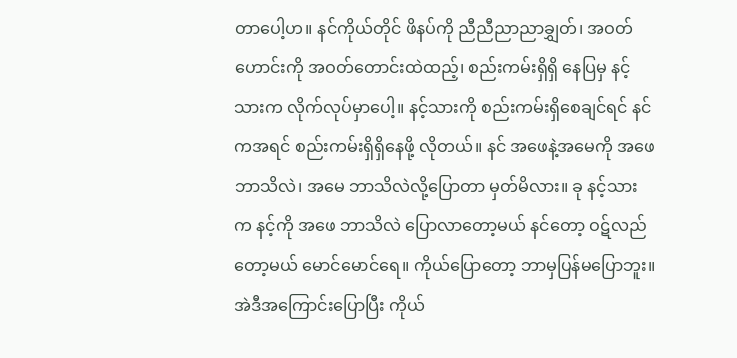တာပေါ့ဟ။ နင်ကိုယ်တိုင် ဖိနပ်ကို ညီညီညာညာချွှတ်၊ အဝတ်ဟောင်းကို အဝတ်တောင်းထဲထည့်၊ စည်းကမ်းရှိရှိ နေပြမှ နင့်သားက လိုက်လုပ်မှာပေါ့။ နင့်သားကို စည်းကမ်းရှိစေချင်ရင် နင်ကအရင် စည်းကမ်းရှိရှိနေဖို့ လိုတယ်။ နင် အဖေနဲ့အမေကို အဖေ ဘာသိလဲ၊ အမေ ဘာသိလဲလို့ပြောတာ မှတ်မိလား။ ခု နင့်သားက နင့်ကို အဖေ ဘာသိလဲ ပြောလာတော့မယ် နင်တော့ ဝဋ်လည်တော့မယ် မောင်မောင်ရေ။ ကိုယ်ပြောတော့ ဘာမှပြန်မပြောဘူး။ အဲဒီအကြောင်းပြောပြီး ကိုယ်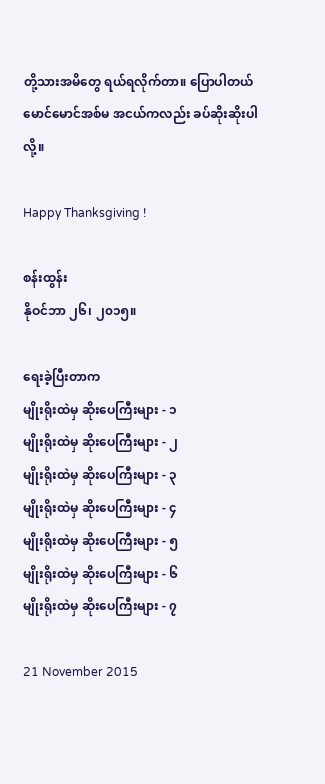တို့သားအမိတွေ ရယ်ရလိုက်တာ။ ပြောပါတယ် မောင်မောင်အစ်မ အငယ်ကလည်း ခပ်ဆိုးဆိုးပါလို့။

Happy Thanksgiving !

စန်းထွန်း
နိုဝင်ဘာ ၂၆၊ ၂၀၁၅။

ရေးခဲ့ပြီးတာက
မျိုးရိုးထဲမှ ဆိုးပေကြီးများ - ၁
မျိုးရိုးထဲမှ ဆိုးပေကြီးများ - ၂
မျိုးရိုးထဲမှ ဆိုးပေကြီးများ - ၃
မျိုးရိုးထဲမှ ဆိုးပေကြီးများ - ၄
မျိုးရိုးထဲမှ ဆိုးပေကြီးများ - ၅
မျိုးရိုးထဲမှ ဆိုးပေကြီးများ - ၆
မျိုးရိုးထဲမှ ဆိုးပေကြီးများ - ၇

21 November 2015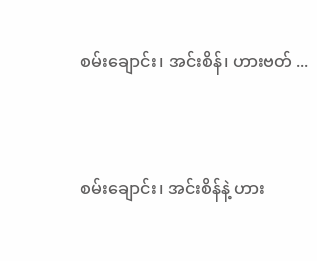စမ်းချောင်း၊ အင်းစိန်၊ ဟားဗတ် ...



စမ်းချောင်း၊ အင်းစိန်နဲ့ ဟား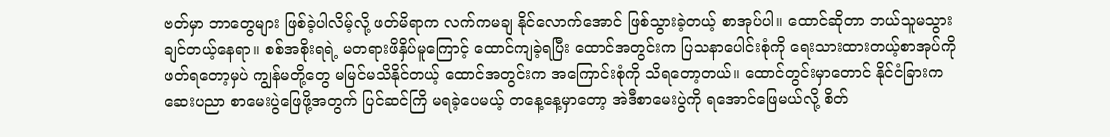ဗတ်မှာ ဘာတွေများ ဖြစ်ခဲ့ပါလိမ့်လို့ ဖတ်မိရာက လက်ကမချ နိုင်လောက်အောင် ဖြစ်သွားခဲ့တယ့် စာအုပ်ပါ။ ထောင်ဆိုတာ ဘယ်သူမသွားချင်တယ့်နေရာ။ စစ်အစိုးရရဲ့ မတရားဖိနှိပ်မူကြောင့် ထောင်ကျခဲ့ရပြီး ထောင်အတွင်းက ပြသနာပေါင်းစုံကို ရေးသားထားတယ့်စာအုပ်ကို ဖတ်ရတော့မှပဲ ကျွန်မတို့တွေ မမြင်မသိနိုင်တယ့် ထောင်အတွင်းက အကြောင်းစုံကို သိရတော့တယ်။ ထောင်တွင်းမှာတောင် နိုင်ငံခြားက ဆေးပညာ စာမေးပွဲဖြေဖို့အတွက် ပြင်ဆင်ကြိ မရခဲ့ပေမယ့် တနေ့နေ့မှာတော့ အဲဒီစာမေးပွဲကို ရအောင်ဖြေမယ်လို့ စိတ်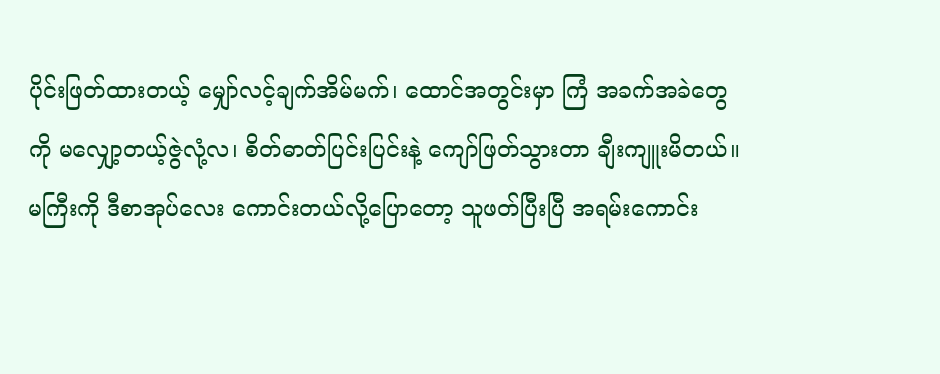ပိုင်းဖြတ်ထားတယ့် မျှော်လင့်ချက်အိမ်မက်၊ ထောင်အတွင်းမှာ ကြံ အခက်အခဲတွေကို မလျှော့တယ့်ဇွဲလုံ့လ၊ စိတ်ဓာတ်ပြင်းပြင်းနဲ့ ကျော်ဖြတ်သွားတာ ချီးကျူးမိတယ်။ မကြီးကို ဒီစာအုပ်လေး ကောင်းတယ်လို့ပြောတော့ သူဖတ်ပြီးပြီ အရမ်းကောင်း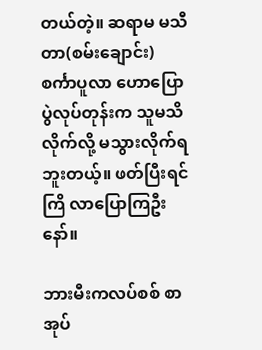တယ်တဲ့။ ဆရာမ မသီတာ(စမ်းချောင်း) စင်္ကာပူလာ ဟောပြောပွဲလုပ်တုန်းက သူမသိလိုက်လို့ မသွားလိုက်ရဘူးတယ့်။ ဖတ်ပြီးရင် ကြိ လာပြောကြဦးနော်။

ဘားမီးကလပ်စစ် စာအုပ်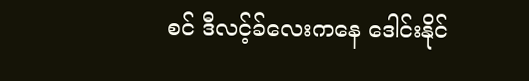စင် ဒီလင့်ခ်လေးကနေ ဒေါင်းနိုင်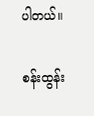ပါတယ်။

စန်းထွန်း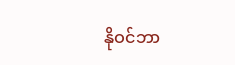နိုဝင်ဘာ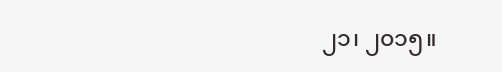၂၁၊ ၂၀၁၅။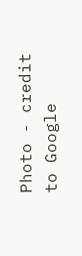Photo - credit to Google